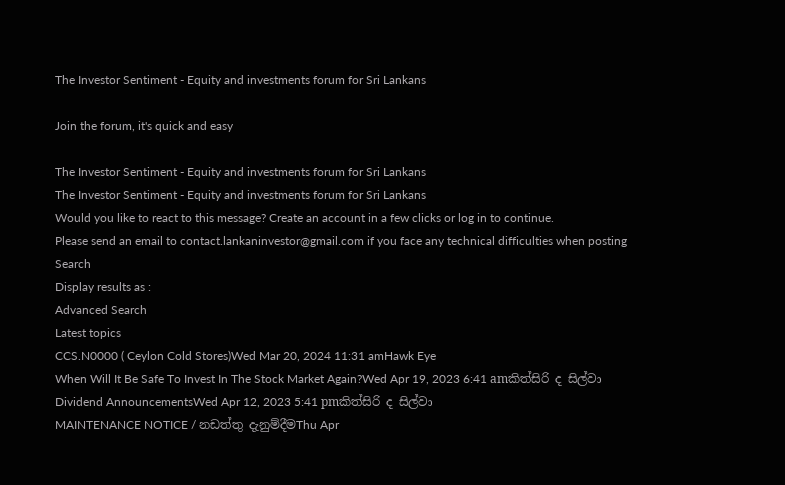The Investor Sentiment - Equity and investments forum for Sri Lankans

Join the forum, it's quick and easy

The Investor Sentiment - Equity and investments forum for Sri Lankans
The Investor Sentiment - Equity and investments forum for Sri Lankans
Would you like to react to this message? Create an account in a few clicks or log in to continue.
Please send an email to contact.lankaninvestor@gmail.com if you face any technical difficulties when posting
Search
Display results as :
Advanced Search
Latest topics
CCS.N0000 ( Ceylon Cold Stores)Wed Mar 20, 2024 11:31 amHawk Eye
When Will It Be Safe To Invest In The Stock Market Again?Wed Apr 19, 2023 6:41 amකිත්සිරි ද සිල්වා
Dividend AnnouncementsWed Apr 12, 2023 5:41 pmකිත්සිරි ද සිල්වා
MAINTENANCE NOTICE / නඩත්තු දැනුම්දීමThu Apr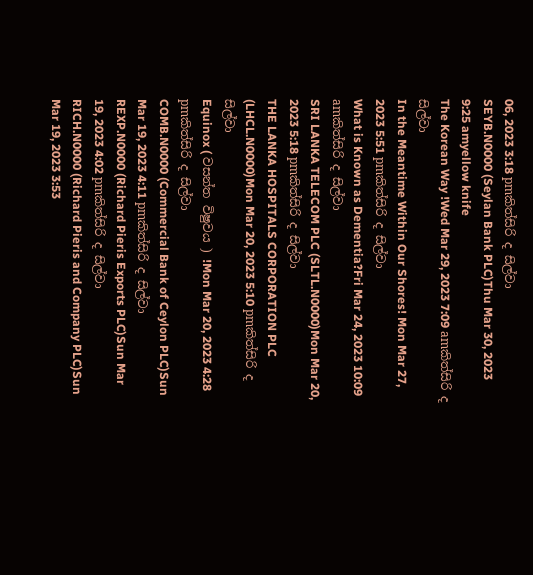06, 2023 3:18 pmකිත්සිරි ද සිල්වා
SEYB.N0000 (Seylan Bank PLC)Thu Mar 30, 2023 9:25 amyellow knife
The Korean Way !Wed Mar 29, 2023 7:09 amකිත්සිරි ද සිල්වා
In the Meantime Within Our Shores! Mon Mar 27, 2023 5:51 pmකිත්සිරි ද සිල්වා
What is Known as Dementia?Fri Mar 24, 2023 10:09 amකිත්සිරි ද සිල්වා
SRI LANKA TELECOM PLC (SLTL.N0000)Mon Mar 20, 2023 5:18 pmකිත්සිරි ද සිල්වා
THE LANKA HOSPITALS CORPORATION PLC (LHCL.N0000)Mon Mar 20, 2023 5:10 pmකිත්සිරි ද සිල්වා
Equinox ( වසන්ත විෂුවය ) !Mon Mar 20, 2023 4:28 pmකිත්සිරි ද සිල්වා
COMB.N0000 (Commercial Bank of Ceylon PLC)Sun Mar 19, 2023 4:11 pmකිත්සිරි ද සිල්වා
REXP.N0000 (Richard Pieris Exports PLC)Sun Mar 19, 2023 4:02 pmකිත්සිරි ද සිල්වා
RICH.N0000 (Richard Pieris and Company PLC)Sun Mar 19, 2023 3:53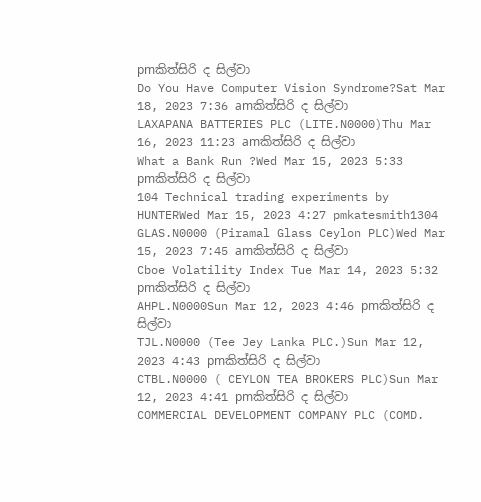pmකිත්සිරි ද සිල්වා
Do You Have Computer Vision Syndrome?Sat Mar 18, 2023 7:36 amකිත්සිරි ද සිල්වා
LAXAPANA BATTERIES PLC (LITE.N0000)Thu Mar 16, 2023 11:23 amකිත්සිරි ද සිල්වා
What a Bank Run ?Wed Mar 15, 2023 5:33 pmකිත්සිරි ද සිල්වා
104 Technical trading experiments by HUNTERWed Mar 15, 2023 4:27 pmkatesmith1304
GLAS.N0000 (Piramal Glass Ceylon PLC)Wed Mar 15, 2023 7:45 amකිත්සිරි ද සිල්වා
Cboe Volatility Index Tue Mar 14, 2023 5:32 pmකිත්සිරි ද සිල්වා
AHPL.N0000Sun Mar 12, 2023 4:46 pmකිත්සිරි ද සිල්වා
TJL.N0000 (Tee Jey Lanka PLC.)Sun Mar 12, 2023 4:43 pmකිත්සිරි ද සිල්වා
CTBL.N0000 ( CEYLON TEA BROKERS PLC)Sun Mar 12, 2023 4:41 pmකිත්සිරි ද සිල්වා
COMMERCIAL DEVELOPMENT COMPANY PLC (COMD.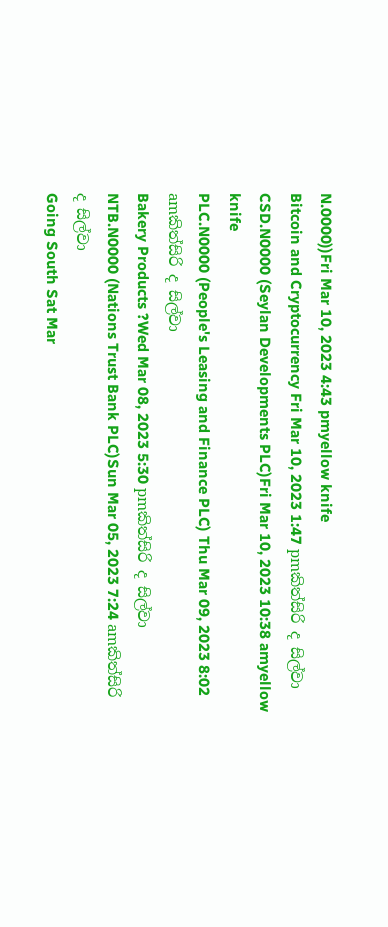N.0000))Fri Mar 10, 2023 4:43 pmyellow knife
Bitcoin and Cryptocurrency Fri Mar 10, 2023 1:47 pmකිත්සිරි ද සිල්වා
CSD.N0000 (Seylan Developments PLC)Fri Mar 10, 2023 10:38 amyellow knife
PLC.N0000 (People's Leasing and Finance PLC) Thu Mar 09, 2023 8:02 amකිත්සිරි ද සිල්වා
Bakery Products ?Wed Mar 08, 2023 5:30 pmකිත්සිරි ද සිල්වා
NTB.N0000 (Nations Trust Bank PLC)Sun Mar 05, 2023 7:24 amකිත්සිරි ද සිල්වා
Going South Sat Mar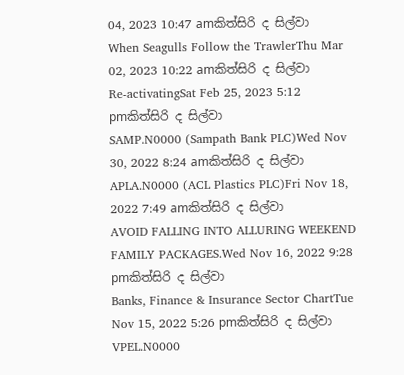04, 2023 10:47 amකිත්සිරි ද සිල්වා
When Seagulls Follow the TrawlerThu Mar 02, 2023 10:22 amකිත්සිරි ද සිල්වා
Re-activatingSat Feb 25, 2023 5:12 pmකිත්සිරි ද සිල්වා
SAMP.N0000 (Sampath Bank PLC)Wed Nov 30, 2022 8:24 amකිත්සිරි ද සිල්වා
APLA.N0000 (ACL Plastics PLC)Fri Nov 18, 2022 7:49 amකිත්සිරි ද සිල්වා
AVOID FALLING INTO ALLURING WEEKEND FAMILY PACKAGES.Wed Nov 16, 2022 9:28 pmකිත්සිරි ද සිල්වා
Banks, Finance & Insurance Sector ChartTue Nov 15, 2022 5:26 pmකිත්සිරි ද සිල්වා
VPEL.N0000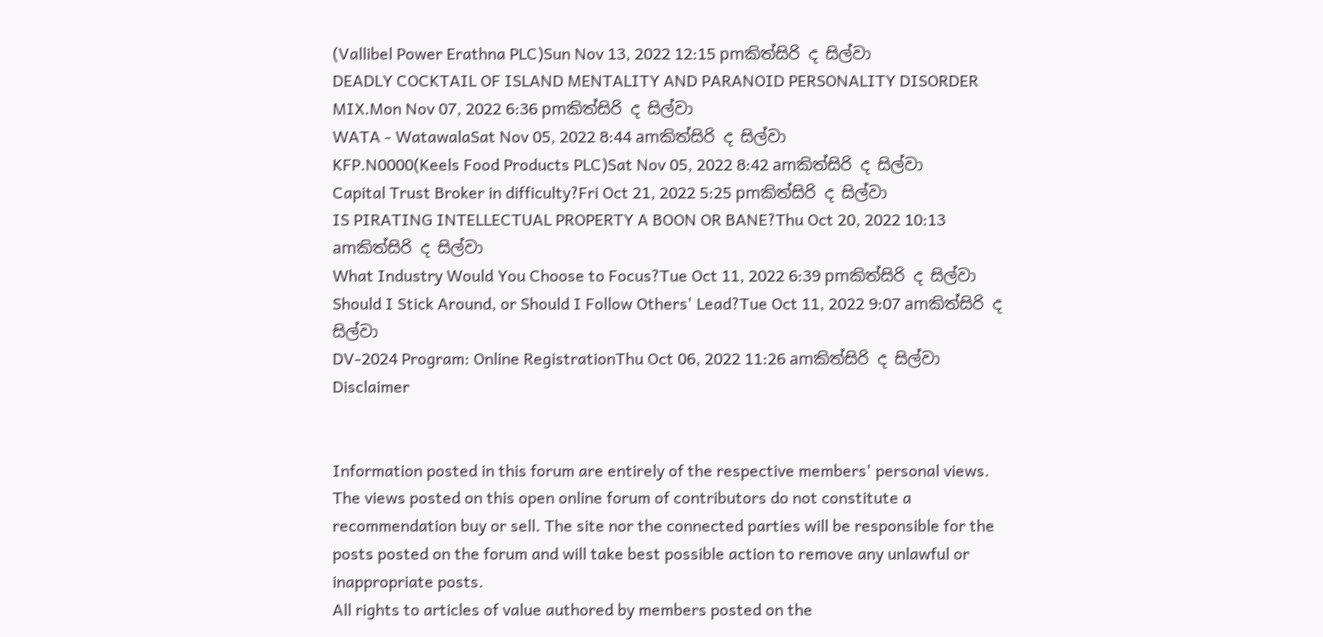(Vallibel Power Erathna PLC)Sun Nov 13, 2022 12:15 pmකිත්සිරි ද සිල්වා
DEADLY COCKTAIL OF ISLAND MENTALITY AND PARANOID PERSONALITY DISORDER MIX.Mon Nov 07, 2022 6:36 pmකිත්සිරි ද සිල්වා
WATA - WatawalaSat Nov 05, 2022 8:44 amකිත්සිරි ද සිල්වා
KFP.N0000(Keels Food Products PLC)Sat Nov 05, 2022 8:42 amකිත්සිරි ද සිල්වා
Capital Trust Broker in difficulty?Fri Oct 21, 2022 5:25 pmකිත්සිරි ද සිල්වා
IS PIRATING INTELLECTUAL PROPERTY A BOON OR BANE?Thu Oct 20, 2022 10:13 amකිත්සිරි ද සිල්වා
What Industry Would You Choose to Focus?Tue Oct 11, 2022 6:39 pmකිත්සිරි ද සිල්වා
Should I Stick Around, or Should I Follow Others' Lead?Tue Oct 11, 2022 9:07 amකිත්සිරි ද සිල්වා
DV-2024 Program: Online RegistrationThu Oct 06, 2022 11:26 amකිත්සිරි ද සිල්වා
Disclaimer


Information posted in this forum are entirely of the respective members' personal views. The views posted on this open online forum of contributors do not constitute a recommendation buy or sell. The site nor the connected parties will be responsible for the posts posted on the forum and will take best possible action to remove any unlawful or inappropriate posts.
All rights to articles of value authored by members posted on the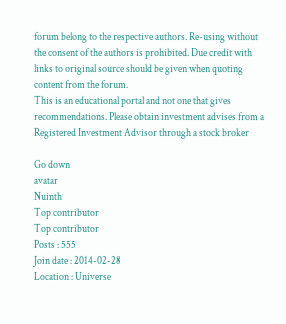forum belong to the respective authors. Re-using without the consent of the authors is prohibited. Due credit with links to original source should be given when quoting content from the forum.
This is an educational portal and not one that gives recommendations. Please obtain investment advises from a Registered Investment Advisor through a stock broker

Go down
avatar
Nuinth
Top contributor
Top contributor
Posts : 555
Join date : 2014-02-28
Location : Universe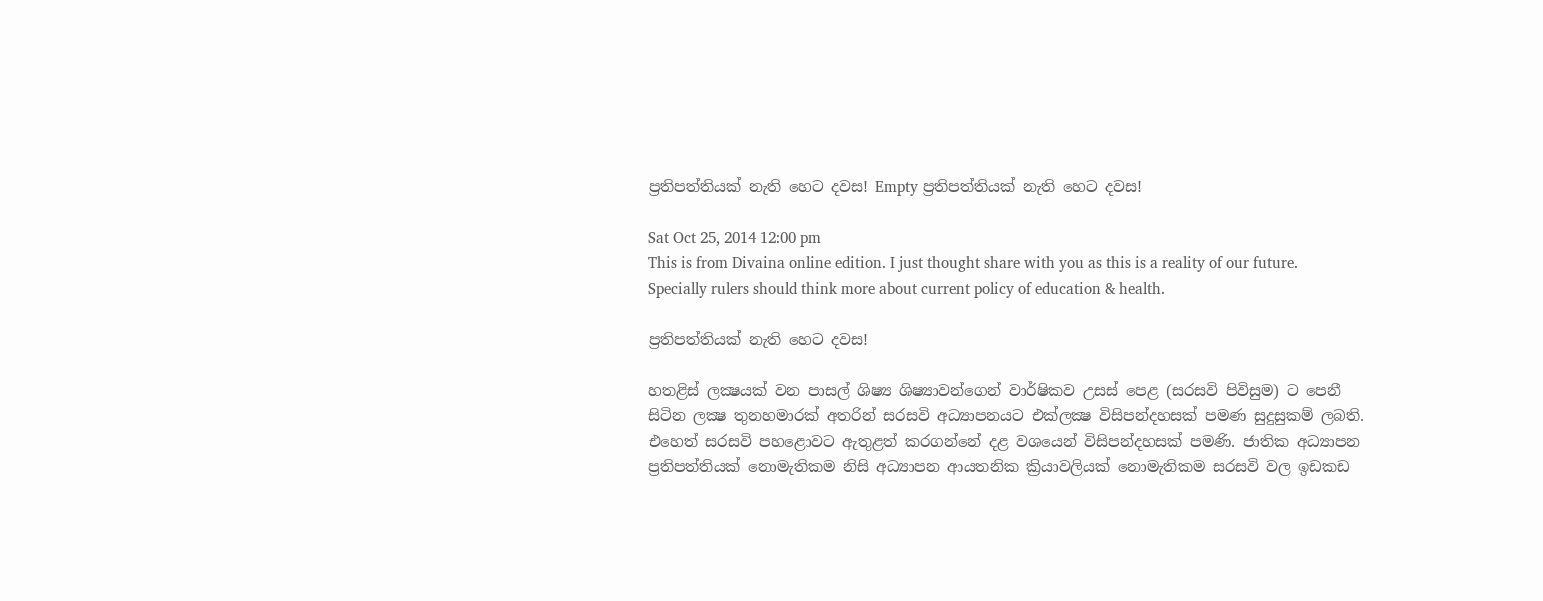ප්‍රතිපත්තියක්‌ නැති හෙට දවස! Empty ප්‍රතිපත්තියක්‌ නැති හෙට දවස!

Sat Oct 25, 2014 12:00 pm
This is from Divaina online edition. I just thought share with you as this is a reality of our future. Specially rulers should think more about current policy of education & health.

ප්‍රතිපත්තියක්‌ නැති හෙට දවස!

හතළිස්‌ ලක්‍ෂයක්‌ වන පාසල් ශිෂ්‍ය ශිෂ්‍යාවන්ගෙන් වාර්ෂිකව උසස්‌ පෙළ (සරසවි පිවිසුම) ට පෙනී සිටින ලක්‍ෂ තුනහමාරක්‌ අතරින් සරසවි අධ්‍යාපනයට එක්‌ලක්‍ෂ විසිපන්දහසක්‌ පමණ සුදුසුකම් ලබති. එහෙත් සරසවි පහළොවට ඇතුළත් කරගන්නේ දළ වශයෙන් විසිපන්දහසක්‌ පමණි. ජාතික අධ්‍යාපන ප්‍රතිපත්තියක්‌ නොමැතිකම නිසි අධ්‍යාපන ආයතනික ක්‍රියාවලියක්‌ නොමැතිකම සරසවි වල ඉඩකඩ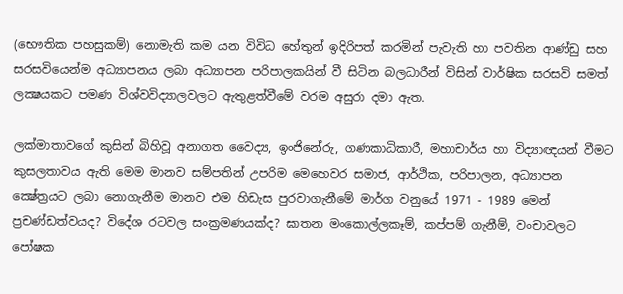(භෞතික පහසුකම්) නොමැති කම යන විවිධ හේතුන් ඉදිරිපත් කරමින් පැවැති හා පවතින ආණ්‌ඩු සහ සරසවියෙන්ම අධ්‍යාපනය ලබා අධ්‍යාපන පරිපාලකයින් වී සිටින බලධාරීන් විසින් වාර්ෂික සරසවි සමත් ලක්‍ෂයකට පමණ විශ්වවිද්‍යාලවලට ඇතුළත්වීමේ වරම අසුරා දමා ඇත.

ලක්‌මාතාවගේ කුසින් බිහිවූ අනාගත වෛද්‍ය, ඉංජිනේරු, ගණකාධිකාරී, මහාචාර්ය හා විද්‍යාඥයන් වීමට කුසලතාවය ඇති මෙම මානව සම්පතින් උපරිම මෙහෙවර සමාජ, ආර්ථික, පරිපාලන, අධ්‍යාපන ක්‍ෂේත්‍රයට ලබා නොගැනීම මානව එම හිඩැස පුරවාගැනීමේ මාර්ග වනුයේ 1971 - 1989 මෙන් ප්‍රචණ්‌ඩත්වයද? විදේශ රටවල සංක්‍රමණයක්‌ද? ඝාතන මංකොල්ලකෑම්, කප්පම් ගැනීම්, වංචාවලට පෝෂක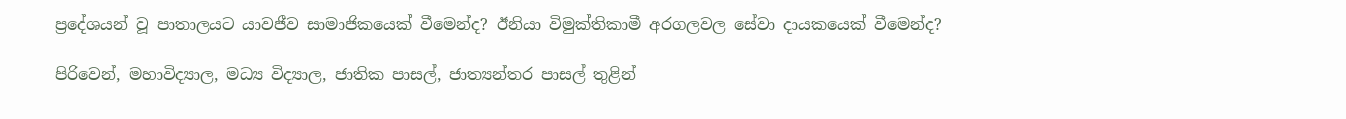ප්‍රදේශයන් වූ පාතාලයට යාවජීව සාමාජිකයෙක්‌ වීමෙන්ද? ඊනියා විමුක්‌තිකාමී අරගලවල සේවා දායකයෙක්‌ වීමෙන්ද?

පිරිවෙන්, මහාවිද්‍යාල, මධ්‍ය විද්‍යාල, ජාතික පාසල්, ජාත්‍යන්තර පාසල් තුළින්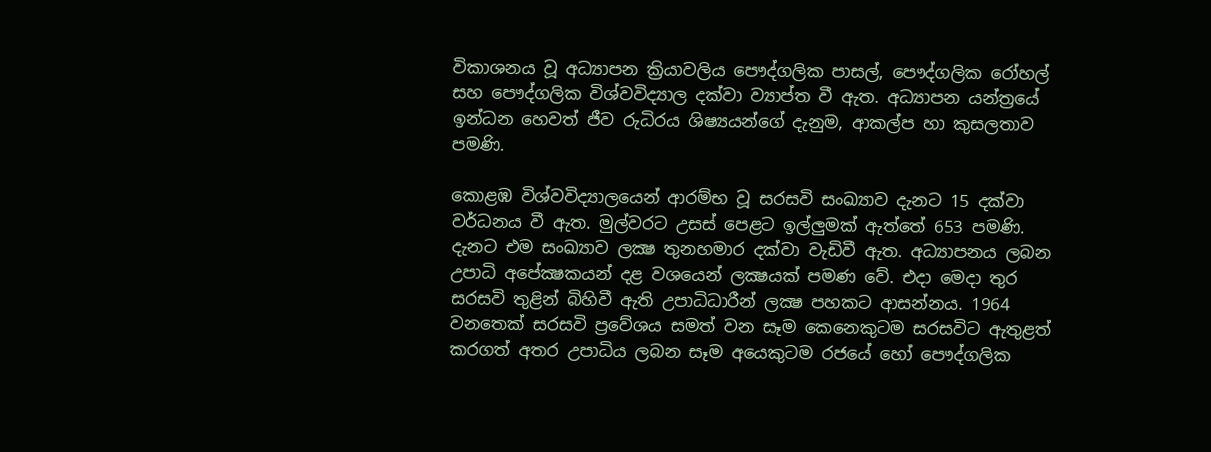විකාශනය වූ අධ්‍යාපන ක්‍රියාවලිය පෞද්ගලික පාසල්, පෞද්ගලික රෝහල් සහ පෞද්ගලික විශ්වවිද්‍යාල දක්‌වා ව්‍යාප්ත වී ඇත. අධ්‍යාපන යන්ත්‍රයේ ඉන්ධන හෙවත් ජීව රුධිරය ශිෂ්‍යයන්ගේ දැනුම, ආකල්ප හා කුසලතාව පමණි.

කොළඹ විශ්වවිද්‍යාලයෙන් ආරම්භ වූ සරසවි සංඛ්‍යාව දැනට 15 දක්‌වා වර්ධනය වී ඇත. මුල්වරට උසස්‌ පෙළට ඉල්ලුමක්‌ ඇත්තේ 653 පමණි. දැනට එම සංඛ්‍යාව ලක්‍ෂ තුනහමාර දක්‌වා වැඩිවී ඇත. අධ්‍යාපනය ලබන උපාධි අපේක්‍ෂකයන් දළ වශයෙන් ලක්‍ෂයක්‌ පමණ වේ. එදා මෙදා තුර සරසවි තුළින් බිහිවී ඇති උපාධිධාරීන් ලක්‍ෂ පහකට ආසන්නය. 1964 වනතෙක්‌ සරසවි ප්‍රවේශය සමත් වන සෑම කෙනෙකුටම සරසවිට ඇතුළත් කරගත් අතර උපාධිය ලබන සෑම අයෙකුටම රජයේ හෝ පෞද්ගලික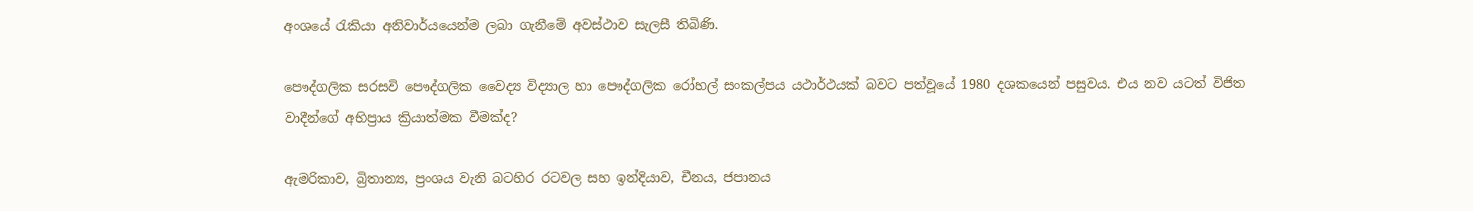අංශයේ රැකියා අනිවාර්යයෙන්ම ලබා ගැනීමේ අවස්‌ථාව සැලසී තිබිණි.

පෞද්ගලික සරසවි පෞද්ගලික වෛද්‍ය විද්‍යාල හා පෞද්ගලික රෝහල් සංකල්පය යථාර්ථයක්‌ බවට පත්වූයේ 1980 දශකයෙන් පසුවය. එය නව යටත් විජිත වාදීන්ගේ අභිප්‍රාය ක්‍රියාත්මක වීමක්‌ද?

ඇමරිකාව, බ්‍රිතාන්‍ය, ප්‍රංශය වැනි බටහිර රටවල සහ ඉන්දියාව, චීනය, ජපානය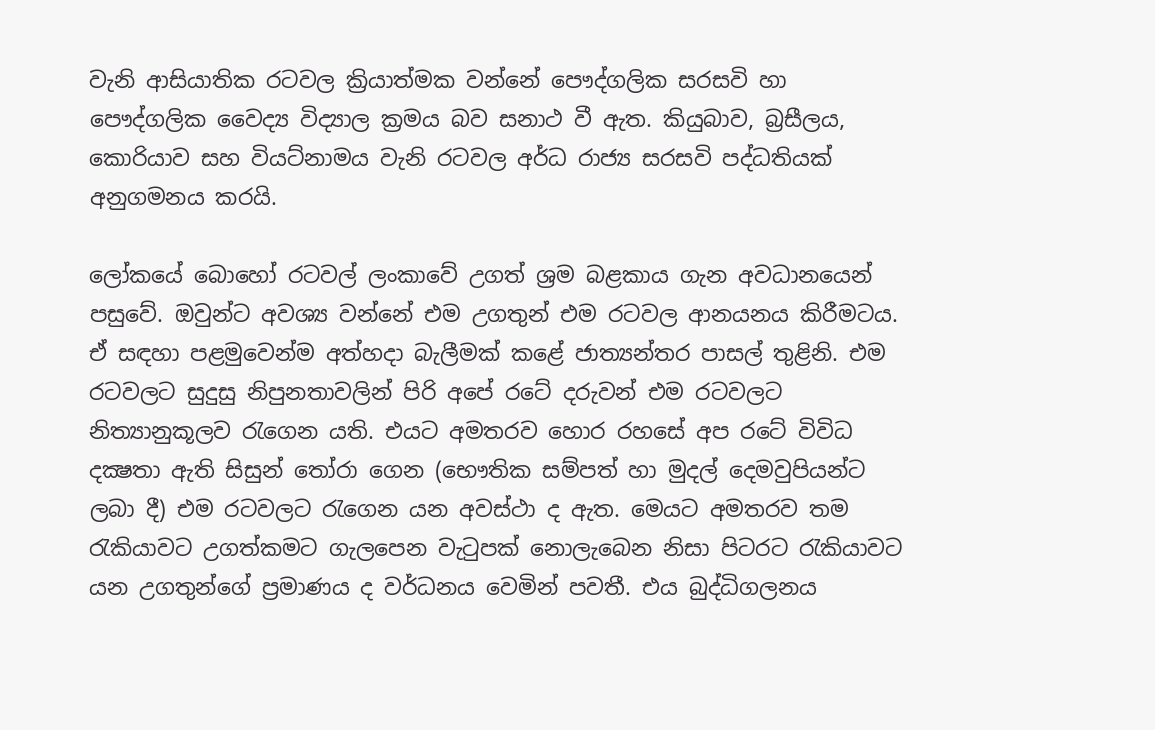වැනි ආසියාතික රටවල ක්‍රියාත්මක වන්නේ පෞද්ගලික සරසවි හා පෞද්ගලික වෛද්‍ය විද්‍යාල ක්‍රමය බව සනාථ වී ඇත. කියුබාව, බ්‍රසීලය, කොරියාව සහ වියට්‌නාමය වැනි රටවල අර්ධ රාජ්‍ය සරසවි පද්ධතියක්‌ අනුගමනය කරයි.

ලෝකයේ බොහෝ රටවල් ලංකාවේ උගත් ශ්‍රම බළකාය ගැන අවධානයෙන් පසුවේ. ඔවුන්ට අවශ්‍ය වන්නේ එම උගතුන් එම රටවල ආනයනය කිරීමටය. ඒ සඳහා පළමුවෙන්ම අත්හදා බැලීමක්‌ කළේ ජාත්‍යන්තර පාසල් තුළිනි. එම රටවලට සුදුසු නිපුනතාවලින් පිරි අපේ රටේ දරුවන් එම රටවලට නිත්‍යානුකූලව රැගෙන යති. එයට අමතරව හොර රහසේ අප රටේ විවිධ දක්‍ෂතා ඇති සිසුන් තෝරා ගෙන (භෞතික සම්පත් හා මුදල් දෙමවුපියන්ට ලබා දී) එම රටවලට රැගෙන යන අවස්‌ථා ද ඇත. මෙයට අමතරව තම රැකියාවට උගත්කමට ගැලපෙන වැටුපක්‌ නොලැබෙන නිසා පිටරට රැකියාවට යන උගතුන්ගේ ප්‍රමාණය ද වර්ධනය වෙමින් පවතී. එය බුද්ධිගලනය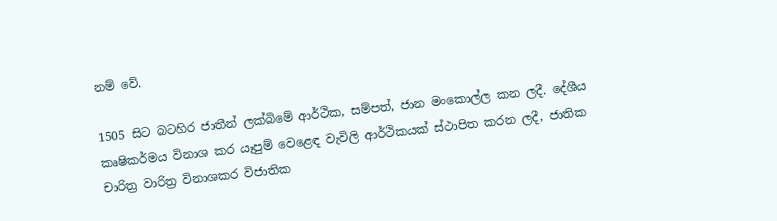නම් වේ.

1505 සිට බටහිර ජාතීන් ලක්‌බිමේ ආර්ථික, සම්පත්, ජාන මංකොල්ල කන ලදී. දේශීය කෘෂිකර්මය විනාශ කර යෑපුම් වෙළෙඳ වැවිලි ආර්ථිකයක්‌ ස්‌ථාපිත කරන ලදී, ජාතික චාරිත්‍ර වාරිත්‍ර විනාශකර විජාතික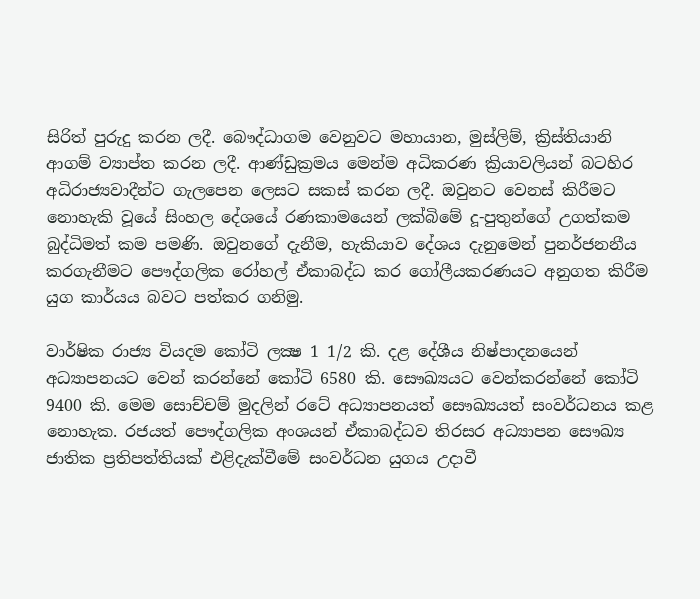සිරිත් පුරුදු කරන ලදී. බෞද්ධාගම වෙනුවට මහායාන, මුස්‌ලිම්, ක්‍රිස්‌තියානි ආගම් ව්‍යාප්ත කරන ලදී. ආණ්‌ඩුක්‍රමය මෙන්ම අධිකරණ ක්‍රියාවලියන් බටහිර අධිරාජ්‍යවාදීන්ට ගැලපෙන ලෙසට සකස්‌ කරන ලදී. ඔවුනට වෙනස්‌ කිරීමට නොහැකි වූයේ සිංහල දේශයේ රණකාමයෙන් ලක්‌බිමේ දූ-පුතුන්ගේ උගත්කම බුද්ධිමත් කම පමණි. ඔවුනගේ දැනීම, හැකියාව දේශය දැනුමෙන් පුනර්ජනනීය කරගැනීමට පෞද්ගලික රෝහල් ඒකාබද්ධ කර ගෝලීයකරණයට අනුගත කිරීම යුග කාර්යය බවට පත්කර ගනිමු.

වාර්ෂික රාජ්‍ය වියදම කෝටි ලක්‍ෂ 1 1/2 කි. දළ දේශීය නිෂ්පාදනයෙන් අධ්‍යාපනයට වෙන් කරන්නේ කෝටි 6580 කි. සෞඛ්‍යයට වෙන්කරන්නේ කෝටි 9400 කි. මෙම සොච්චම් මුදලින් රටේ අධ්‍යාපනයත් සෞඛ්‍යයත් සංවර්ධනය කළ නොහැක. රජයත් පෞද්ගලික අංශයන් ඒකාබද්ධව තිරසර අධ්‍යාපන සෞඛ්‍ය ජාතික ප්‍රතිපත්තියක්‌ එළිදැක්‌වීමේ සංවර්ධන යුගය උදාවී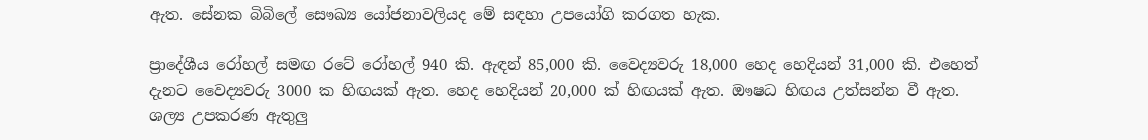ඇත. සේනක බිබිලේ සෞඛ්‍ය යෝජනාවලියද මේ සඳහා උපයෝගි කරගත හැක.

ප්‍රාදේශීය රෝහල් සමඟ රටේ රෝහල් 940 කි. ඇඳන් 85,000 කි. වෛද්‍යවරු 18,000 හෙද හෙදියන් 31,000 කි. එහෙත් දැනට වෛද්‍යවරු 3000 ක හිඟයක්‌ ඇත. හෙද හෙදියන් 20,000 ක්‌ හිඟයක්‌ ඇත. ඖෂධ හිඟය උත්සන්න වී ඇත. ශල්‍ය උපකරණ ඇතුලු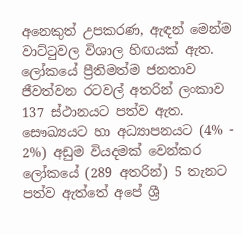අනෙකුත් උපකරණ, ඇඳන් මෙන්ම වාට්‌ටුවල විශාල හිඟයක්‌ ඇත. ලෝකයේ ප්‍රීතිමත්ම ජනතාව ජීවත්වන රටවල් අතරින් ලංකාව 137 ස්‌ථානයට පත්ව ඇත. සෞඛ්‍යයට හා අධ්‍යාපනයට (4% - 2%) අඩුම වියදමක්‌ වෙන්කර ලෝකයේ (289 අතරින්) 5 තැනට පත්ව ඇත්තේ අපේ ශ්‍රී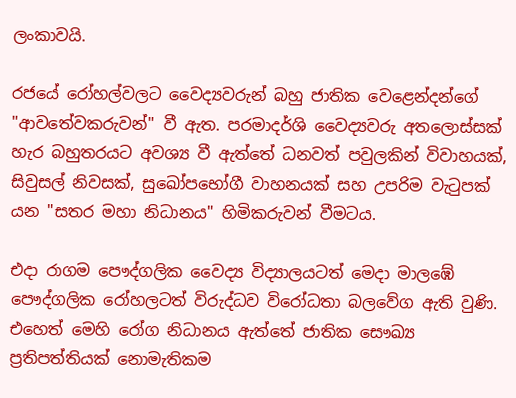ලංකාවයි.

රජයේ රෝහල්වලට වෛද්‍යවරුන් බහු ජාතික වෙළෙන්දන්ගේ "ආවතේවකරුවන්" වී ඇත. පරමාදර්ශි වෛද්‍යවරු අතලොස්‌සක්‌ හැර බහුතරයට අවශ්‍ය වී ඇත්තේ ධනවත් පවුලකින් විවාහයක්‌, සිවුසල් නිවසක්‌, සුඛෝපභෝගී වාහනයක්‌ සහ උපරිම වැටුපක්‌ යන "සතර මහා නිධානය" හිමිකරුවන් වීමටය.

එදා රාගම පෞද්ගලික වෛද්‍ය විද්‍යාලයටත් මෙදා මාලඹේ පෞද්ගලික රෝහලටත් විරුද්ධව විරෝධතා බලවේග ඇති වුණි. එහෙත් මෙහි රෝග නිධානය ඇත්තේ ජාතික සෞඛ්‍ය ප්‍රතිපත්තියක්‌ නොමැතිකම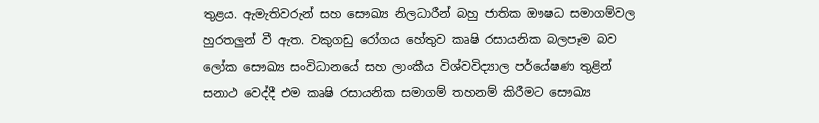තුළය. ඇමැතිවරුන් සහ සෞඛ්‍ය නිලධාරීන් බහු ජාතික ඖෂධ සමාගම්වල හුරතලුන් වී ඇත. වකුගඩු රෝගය හේතුව කෘෂි රසායනික බලපෑම බව ලෝක සෞඛ්‍ය සංවිධානයේ සහ ලාංකීය විශ්වවිද්‍යාල පර්යේෂණ තුළින් සනාථ වෙද්දී එම කෘෂි රසායනික සමාගම් තහනම් කිරීමට සෞඛ්‍ය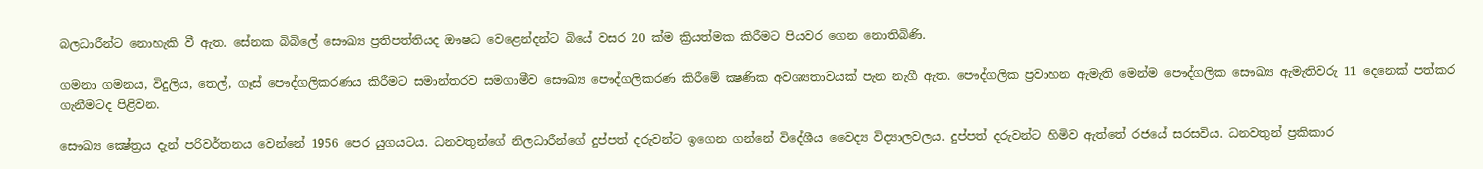බලධාරීන්ට නොහැකි වී ඇත. සේනක බිබිලේ සෞඛ්‍ය ප්‍රතිපත්තියද ඖෂධ වෙළෙන්දන්ට බියේ වසර 20 ක්‌ම ක්‍රියත්මක කිරීමට පියවර ගෙන නොතිබිණි.

ගමනා ගමනය, විදුලිය, තෙල්, ගෑස්‌ පෞද්ගලිකරණය කිරීමට සමාන්තරව සමගාමීව සෞඛ්‍ය පෞද්ගලිකරණ කිරීමේ ක්‍ෂණික අවශ්‍යතාවයක්‌ පැන නැගී ඇත. පෞද්ගලික ප්‍රවාහන ඇමැති මෙන්ම පෞද්ගලික සෞඛ්‍ය ඇමැතිවරු 11 දෙනෙක්‌ පත්කර ගැනීමටද පිළිවන.

සෞඛ්‍ය ක්‍ෂේත්‍රය දැන් පරිවර්තනය වෙන්නේ 1956 පෙර යුගයටය. ධනවතුන්ගේ නිලධාරීන්ගේ දුප්පත් දරුවන්ට ඉගෙන ගන්නේ විදේශීය වෛද්‍ය විද්‍යාලවලය. දුප්පත් දරුවන්ට හිමිව ඇත්තේ රජයේ සරසවිය. ධනවතුන් ප්‍රකිකාර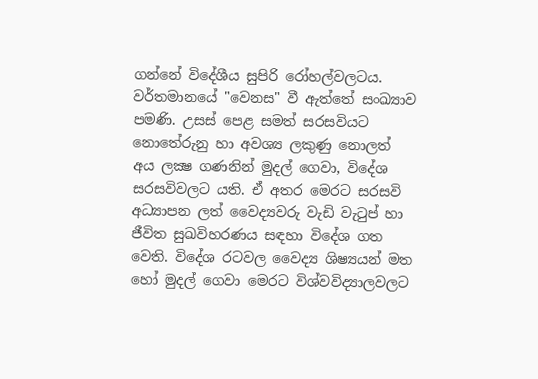ගන්නේ විදේශීය සුපිරි රෝහල්වලටය. වර්තමානයේ "වෙනස" වී ඇත්තේ සංඛ්‍යාව පමණි. උසස්‌ පෙළ සමත් සරසවියට නොතේරුනු හා අවශ්‍ය ලකුණු නොලත් අය ලක්‍ෂ ගණනින් මුදල් ගෙවා, විදේශ සරසවිවලට යති. ඒ අතර මෙරට සරසවි අධ්‍යාපන ලත් වෛද්‍යවරු වැඩි වැටුප් හා ජීවිත සුඛවිහරණය සඳහා විදේශ ගත වෙති. විදේශ රටවල වෛද්‍ය ශිෂ්‍යයන් මත හෝ මුදල් ගෙවා මෙරට විශ්වවිද්‍යාලවලට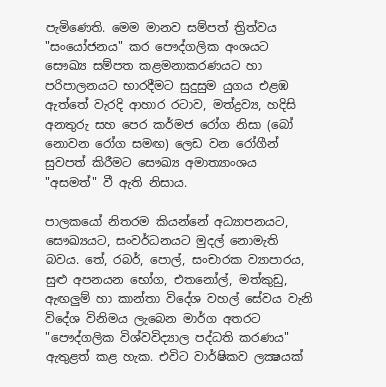පැමිණෙති. මෙම මානව සම්පත් ත්‍රිත්වය "සංයෝජනය" කර පෞද්ගලික අංශයට සෞඛ්‍ය සම්පත කළමනාකරණයට හා පරිපාලනයට භාරදීමට සුදුසුම යුගය එළඹ ඇත්තේ වැරදි ආහාර රටාව, මත්ද්‍රව්‍ය, හදිසි අනතුරු සහ පෙර කර්මජ රෝග නිසා (බෝ නොවන රෝග සමඟ) ලෙඩ වන රෝගීන් සුවපත් කිරීමට සෞඛ්‍ය අමාත්‍යාංශය "අසමත්" වී ඇති නිසාය.

පාලකයෝ නිතරම කියන්නේ අධ්‍යාපනයට, සෞඛ්‍යයට, සංවර්ධනයට මුදල් නොමැති බවය. තේ, රබර්, පොල්, සංචාරක ව්‍යාපාරය, සුළු අපනයන භෝග, එතනෝල්, මත්කුඩු, ඇඟලුම් හා කාන්තා විදේශ වහල් සේවය වැනි විදේශ විනිමය ලැබෙන මාර්ග අතරට "පෞද්ගලික විශ්වවිද්‍යාල පද්ධති කරණය" ඇතුළත් කළ හැක. එවිට වාර්ෂිකව ලක්‍ෂයක්‌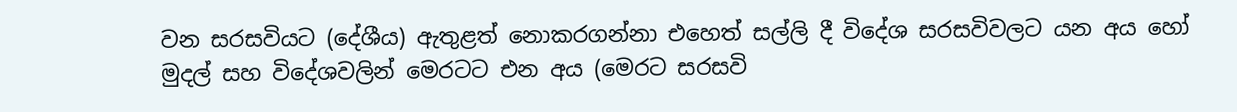වන සරසවියට (දේශීය) ඇතුළත් නොකරගන්නා එහෙත් සල්ලි දී විදේශ සරසවිවලට යන අය හෝ මුදල් සහ විදේශවලින් මෙරටට එන අය (මෙරට සරසවි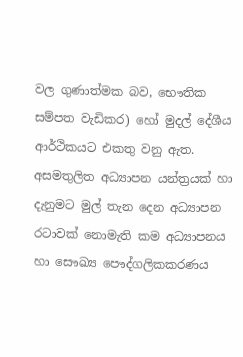වල ගුණාත්මක බව, භෞතික සම්පත වැඩිකර) හෝ මුදල් දේශීය ආර්ථිකයට එකතු වනු ඇත. අසමතුලිත අධ්‍යාපන යන්ත්‍රයක්‌ හා දැනුමට මුල් තැන දෙන අධ්‍යාපන රටාවක්‌ නොමැති කම අධ්‍යාපනය හා සෞඛ්‍ය පෞද්ගලිකකරණය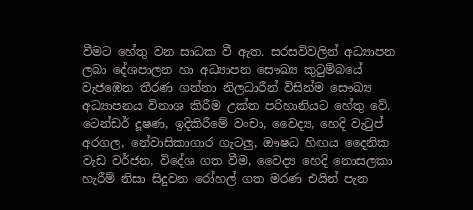වීමට හේතු වන සාධක වී ඇත. සරසවිවලින් අධ්‍යාපන ලබා දේශපාලන හා අධ්‍යාපන සෞඛ්‍ය කුටුම්බයේ වැජඹෙන තීරණ ගන්නා නිලධාරීන් විසින්ම සෞඛ්‍ය අධ්‍යාපනය විනාශ කිරීම උක්‌ත පරිහානියට හේතු වේ. ටෙන්ඩර් දූෂණ, ඉදිකිරීමේ වංචා, වෛද්‍ය, හෙදි වැටුප් අරගල, නේවාසිකාගාර ගැටලු, ඖෂධ හිඟය දෛනික වැඩ වර්ජන, විදේශ ගත වීම, වෛද්‍ය හෙදි නොසලකා හැරීම් නිසා සිදුවන රෝහල් ගත මරණ එයින් පැන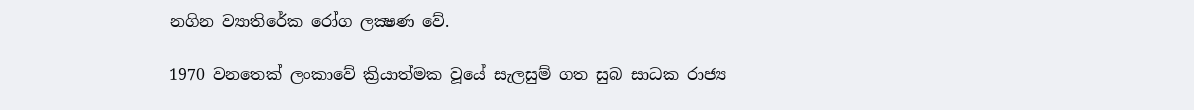නගින ව්‍යාතිරේක රෝග ලක්‍ෂණ වේ.

1970 වනතෙක්‌ ලංකාවේ ක්‍රියාත්මක වූයේ සැලසුම් ගත සුබ සාධක රාජ්‍ය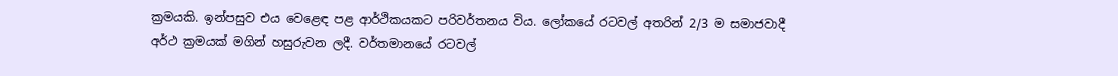ක්‍රමයකි. ඉන්පසුව එය වෙළෙඳ පළ ආර්ථිකයකට පරිවර්තනය විය. ලෝකයේ රටවල් අතරින් 2/3 ම සමාජවාදී අර්ථ ක්‍රමයක්‌ මගින් හසුරුවන ලදී. වර්තමානයේ රටවල්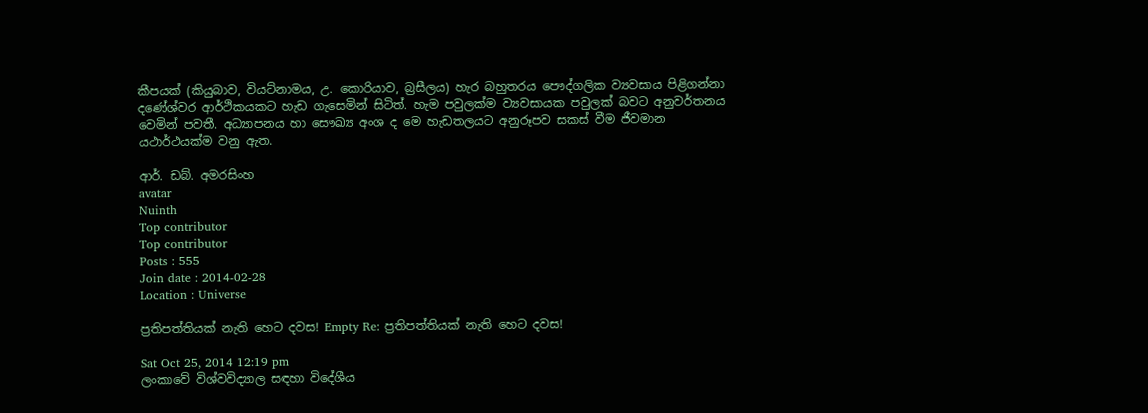කීපයක්‌ (කියුබාව, වියට්‌නාමය, උ. කොරියාව, බ්‍රසීලය) හැර බහුතරය පෞද්ගලික ව්‍යවසාය පිළිගන්නා දණේශ්වර ආර්ථිකයකට හැඩ ගැසෙමින් සිටිත්. හැම පවුලක්‌ම ව්‍යවසායක පවුලක්‌ බවට අනුවර්තනය වෙමින් පවතී. අධ්‍යාපනය හා සෞඛ්‍ය අංශ ද මෙ හැඩතලයට අනුරූපව සකස්‌ වීම ජීවමාන යථාර්ථයක්‌ම වනු ඇත.

ආර්. ඩබ්. අමරසිංහ
avatar
Nuinth
Top contributor
Top contributor
Posts : 555
Join date : 2014-02-28
Location : Universe

ප්‍රතිපත්තියක්‌ නැති හෙට දවස! Empty Re: ප්‍රතිපත්තියක්‌ නැති හෙට දවස!

Sat Oct 25, 2014 12:19 pm
ලංකාවේ විශ්වවිද්‍යාල සඳහා විදේශීය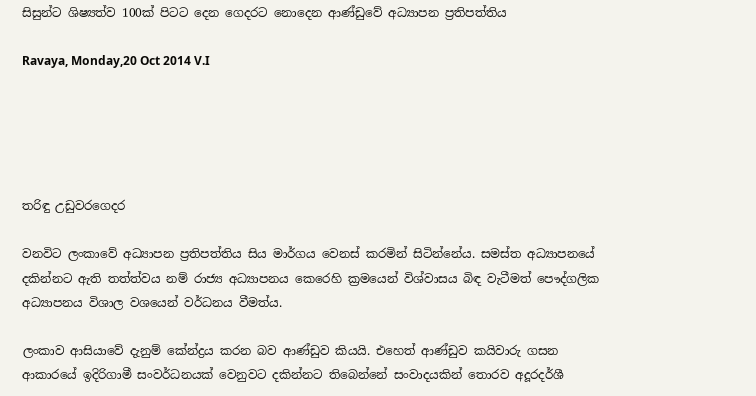සිසුන්ට ශිෂ්‍යත්ව 100ක් පිටට දෙන ගෙදරට නොදෙන ආණ්ඩුවේ අධ්‍යාපන ප්‍රතිපත්තිය

Ravaya, Monday,20 Oct 2014 V.I





තරිඳු උඩුවරගෙදර

වනවිට ලංකාවේ අධ්‍යාපන ප්‍රතිපත්තිය සිය මාර්ගය වෙනස් කරමින් සිටින්නේය. සමස්ත අධ්‍යාපනයේ දකින්නට ඇති තත්ත්වය නම් රාජ්‍ය අධ්‍යාපනය කෙරෙහි ක්‍රමයෙන් විශ්වාසය බිඳ වැටීමත් පෞද්ගලික අධ්‍යාපනය විශාල වශයෙන් වර්ධනය වීමත්ය.

ලංකාව ආසියාවේ දැනුම් කේන්ද්‍රය කරන බව ආණ්ඩුව කියයි. එහෙත් ආණ්ඩුව කයිවාරු ගසන ආකාරයේ ඉදිරිගාමී සංවර්ධනයක් වෙනුවට දකින්නට තිබෙන්නේ සංවාදයකින් තොරව අදූරදර්ශී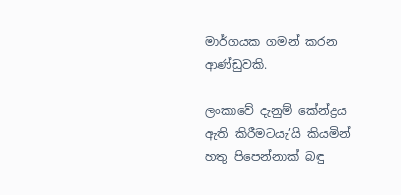මාර්ගයක ගමන් කරන ආණ්ඩුවකි.

ලංකාවේ දැනුම් කේන්ද්‍රය ඇති කිරීමටයැ’යි කියමින් හතු පිපෙන්නාක් බඳු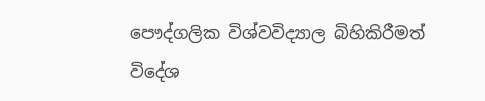පෞද්ගලික විශ්වවිද්‍යාල බිහිකිරීමත් විදේශ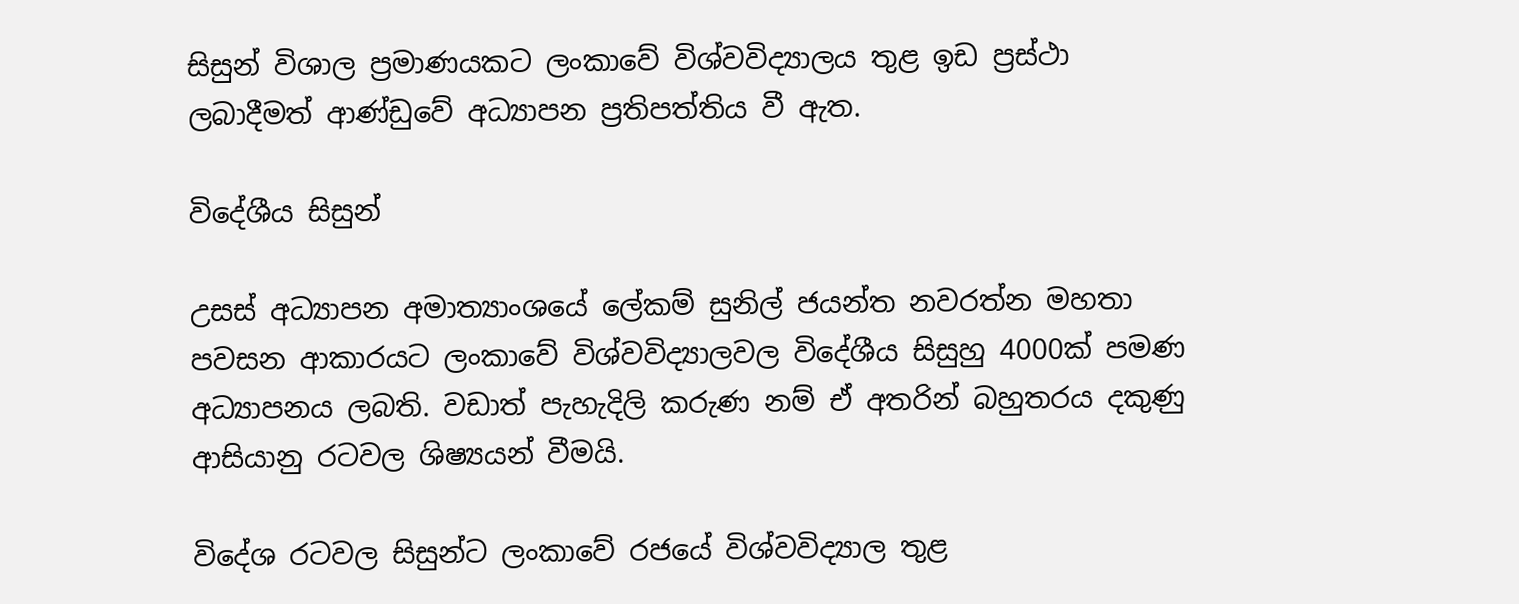සිසුන් විශාල ප්‍රමාණයකට ලංකාවේ විශ්වවිද්‍යාලය තුළ ඉඩ ප්‍රස්ථා ලබාදීමත් ආණ්ඩුවේ අධ්‍යාපන ප්‍රතිපත්තිය වී ඇත.

විදේශීය සිසුන්

උසස් අධ්‍යාපන අමාත්‍යාංශයේ ලේකම් සුනිල් ජයන්ත නවරත්න මහතා පවසන ආකාරයට ලංකාවේ විශ්වවිද්‍යාලවල විදේශීය සිසුහු 4000ක් පමණ අධ්‍යාපනය ලබති. වඩාත් පැහැදිලි කරුණ නම් ඒ අතරින් බහුතරය දකුණු ආසියානු රටවල ශිෂ්‍යයන් වීමයි.

විදේශ රටවල සිසුන්ට ලංකාවේ රජයේ විශ්වවිද්‍යාල තුළ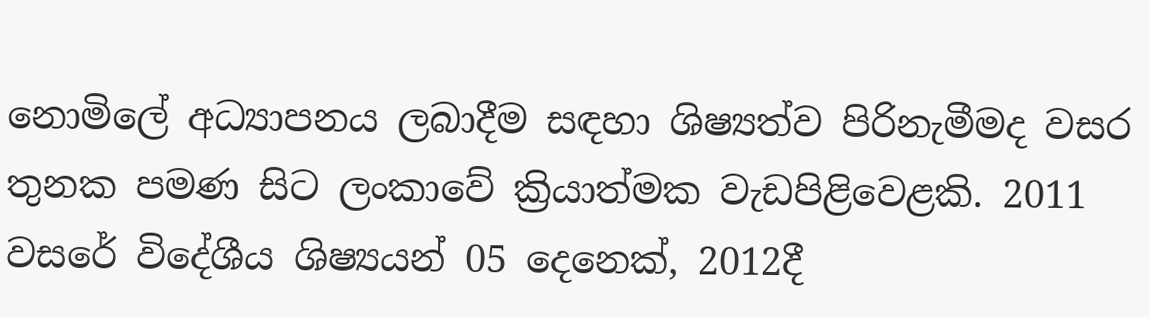නොමිලේ අධ්‍යාපනය ලබාදීම සඳහා ශිෂ්‍යත්ව පිරිනැමීමද වසර තුනක පමණ සිට ලංකාවේ ක්‍රියාත්මක වැඩපිළිවෙළකි. 2011 වසරේ විදේශීය ශිෂ්‍යයන් 05 දෙනෙක්, 2012දී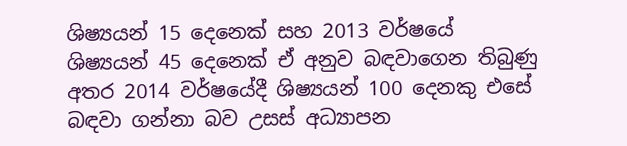ශිෂ්‍යයන් 15 දෙනෙක් සහ 2013 වර්ෂයේ ශිෂ්‍යයන් 45 දෙනෙක් ඒ අනුව බඳවාගෙන තිබුණු අතර 2014 වර්ෂයේදී ශිෂ්‍යයන් 100 දෙනකු එසේ බඳවා ගන්නා බව උසස් අධ්‍යාපන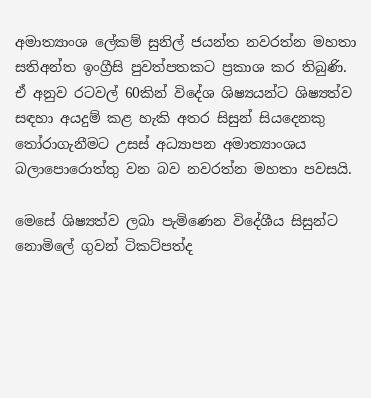අමාත්‍යාංශ ලේකම් සුනිල් ජයන්ත නවරත්න මහතා සතිඅන්ත ඉංග්‍රීසි පුවත්පතකට ප්‍රකාශ කර තිබුණි.
ඒ අනුව රටවල් 60කින් විදේශ ශිෂ්‍යයන්ට ශිෂ්‍යත්ව සඳහා අයදුම් කළ හැකි අතර සිසුන් සියදෙනකු තෝරාගැනීමට උසස් අධ්‍යාපන අමාත්‍යාංශය බලාපොරොත්තු වන බව නවරත්න මහතා පවසයි.

මෙසේ ශිෂ්‍යත්ව ලබා පැමිණෙන විදේශීය සිසුන්ට නොමිලේ ගුවන් ටිකට්පත්ද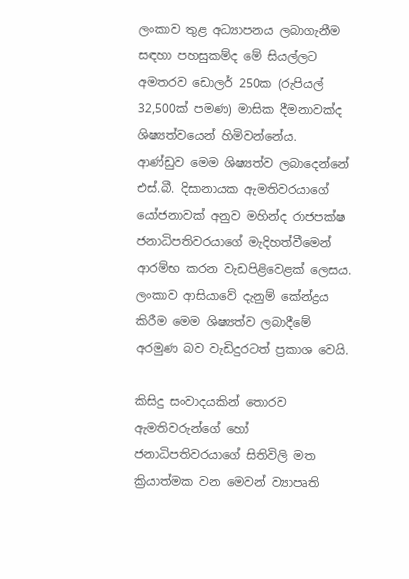ලංකාව තුළ අධ්‍යාපනය ලබාගැනීම සඳහා පහසුකම්ද මේ සියල්ලට අමතරව ඩොලර් 250ක (රුපියල් 32,500ක් පමණ) මාසික දීමනාවක්ද ශිෂ්‍යත්වයෙන් හිමිවන්නේය.
ආණ්ඩුව මෙම ශිෂ්‍යත්ව ලබාදෙන්නේ එස්.බී. දිසානායක ඇමතිවරයාගේ යෝජනාවක් අනුව මහින්ද රාජපක්ෂ ජනාධිපතිවරයාගේ මැදිහත්වීමෙන් ආරම්භ කරන වැඩපිළිවෙළක් ලෙසය. ලංකාව ආසියාවේ දැනුම් කේන්ද්‍රය කිරීම මෙම ශිෂ්‍යත්ව ලබාදීමේ අරමුණ බව වැඩිදුරටත් ප්‍රකාශ වෙයි.

කිසිදු සංවාදයකින් තොරව ඇමතිවරුන්ගේ හෝ ජනාධිපතිවරයාගේ සිතිවිලි මත ක්‍රියාත්මක වන මෙවන් ව්‍යාපෘති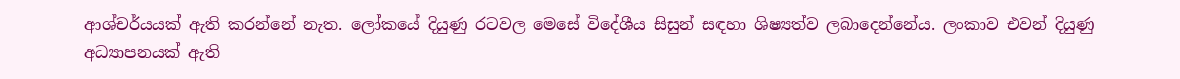ආශ්චර්යයක් ඇති කරන්නේ නැත. ලෝකයේ දියුණු රටවල මෙසේ විදේශීය සිසුන් සඳහා ශිෂ්‍යත්ව ලබාදෙන්නේය. ලංකාව එවන් දියුණු අධ්‍යාපනයක් ඇති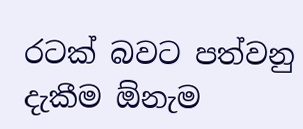රටක් බවට පත්වනු දැකීම ඕනැම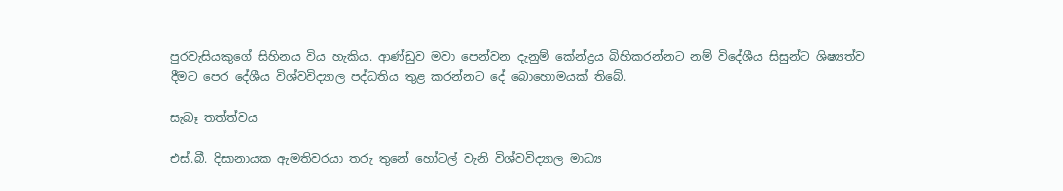පුරවැසියකුගේ සිහිනය විය හැකිය. ආණ්ඩුව මවා පෙන්වන දැනුම් කේන්ද්‍රය බිහිකරන්නට නම් විදේශීය සිසුන්ට ශිෂ්‍යත්ව දීමට පෙර දේශීය විශ්වවිද්‍යාල පද්ධතිය තුළ කරන්නට දේ බොහොමයක් තිබේ.

සැබෑ තත්ත්වය

එස්.බී. දිසානායක ඇමතිවරයා තරු තුනේ හෝටල් වැනි විශ්වවිද්‍යාල මාධ්‍ය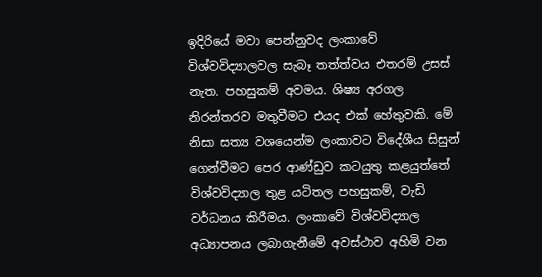ඉදිරියේ මවා පෙන්නුවද ලංකාවේ විශ්වවිද්‍යාලවල සැබෑ තත්ත්වය එතරම් උසස් නැත. පහසුකම් අවමය. ශිෂ්‍ය අරගල නිරන්තරව මතුවීමට එයද එක් හේතුවකි. මේ නිසා සත්‍ය වශයෙන්ම ලංකාවට විදේශීය සිසුන් ගෙන්වීමට පෙර ආණ්ඩුව කටයුතු කළයුත්තේ විශ්වවිද්‍යාල තුළ යටිතල පහසුකම්, වැඩි වර්ධනය කිරීමය. ලංකාවේ විශ්වවිද්‍යාල අධ්‍යාපනය ලබාගැනීමේ අවස්ථාව අහිමි වන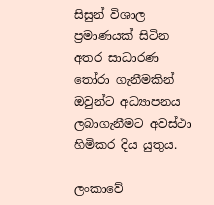සිසුන් විශාල ප්‍රමාණයක් සිටින අතර සාධාරණ තෝරා ගැනීමකින් ඔවුන්ට අධ්‍යාපනය ලබාගැනීමට අවස්ථා හිමිකර දිය යුතුය.

ලංකාවේ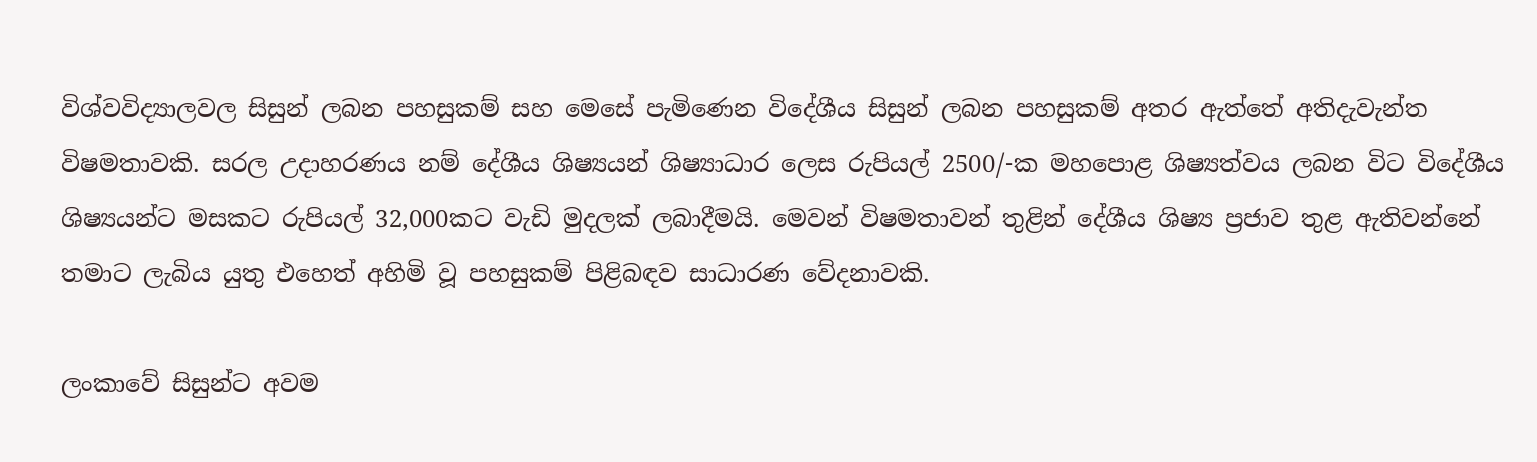විශ්වවිද්‍යාලවල සිසුන් ලබන පහසුකම් සහ මෙසේ පැමිණෙන විදේශීය සිසුන් ලබන පහසුකම් අතර ඇත්තේ අතිදැවැන්ත විෂමතාවකි. සරල උදාහරණය නම් දේශීය ශිෂ්‍යයන් ශිෂ්‍යාධාර ලෙස රුපියල් 2500/-ක මහපොළ ශිෂ්‍යත්වය ලබන විට විදේශීය ශිෂ්‍යයන්ට මසකට රුපියල් 32,000කට වැඩි මුදලක් ලබාදීමයි. මෙවන් විෂමතාවන් තුළින් දේශීය ශිෂ්‍ය ප්‍රජාව තුළ ඇතිවන්නේ තමාට ලැබිය යුතු එහෙත් අහිමි වූ පහසුකම් පිළිබඳව සාධාරණ වේදනාවකි.

ලංකාවේ සිසුන්ට අවම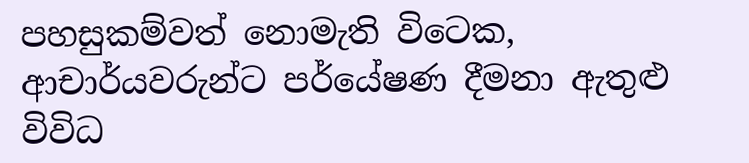පහසුකම්වත් නොමැති විටෙක, ආචාර්යවරුන්ට පර්යේෂණ දීමනා ඇතුළු විවිධ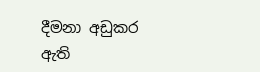දීමනා අඩුකර ඇති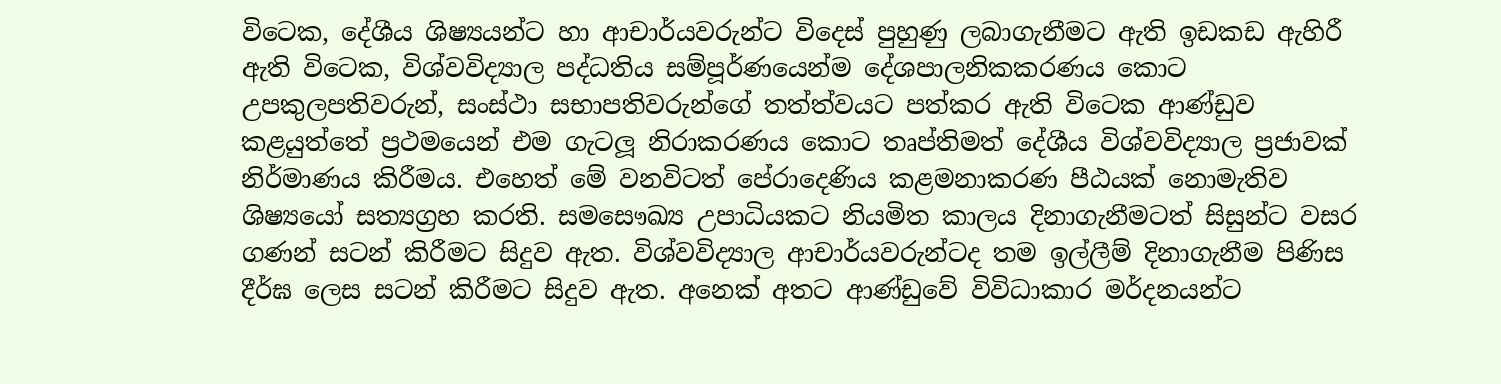විටෙක, දේශීය ශිෂ්‍යයන්ට හා ආචාර්යවරුන්ට විදෙස් පුහුණු ලබාගැනීමට ඇති ඉඩකඩ ඇහිරී ඇති විටෙක, විශ්වවිද්‍යාල පද්ධතිය සම්පූර්ණයෙන්ම දේශපාලනිකකරණය කොට උපකුලපතිවරුන්, සංස්ථා සභාපතිවරුන්ගේ තත්ත්වයට පත්කර ඇති විටෙක ආණ්ඩුව කළයුත්තේ ප්‍රථමයෙන් එම ගැටලූ නිරාකරණය කොට තෘප්තිමත් දේශීය විශ්වවිද්‍යාල ප්‍රජාවක් නිර්මාණය කිරීමය. එහෙත් මේ වනවිටත් පේරාදෙණිය කළමනාකරණ පීඨයක් නොමැතිව ශිෂ්‍යයෝ සත්‍යග්‍රහ කරති. සමසෞඛ්‍ය උපාධියකට නියමිත කාලය දිනාගැනීමටත් සිසුන්ට වසර ගණන් සටන් කිරීමට සිදුව ඇත. විශ්වවිද්‍යාල ආචාර්යවරුන්ටද තම ඉල්ලීම් දිනාගැනීම පිණිස දීර්ඝ ලෙස සටන් කිරීමට සිදුව ඇත. අනෙක් අතට ආණ්ඩුවේ විවිධාකාර මර්දනයන්ට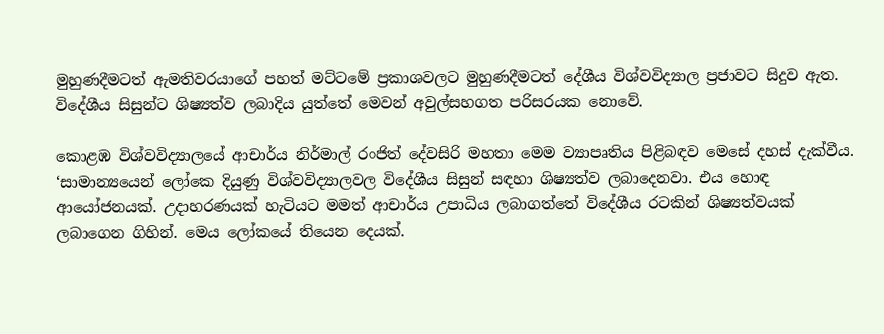මුහුණදීමටත් ඇමතිවරයාගේ පහත් මට්ටමේ ප්‍රකාශවලට මුහුණදීමටත් දේශීය විශ්වවිද්‍යාල ප්‍රජාවට සිදුව ඇත. විදේශීය සිසුන්ට ශිෂ්‍යත්ව ලබාදිය යුත්තේ මෙවන් අවුල්සහගත පරිසරයක නොවේ.

කොළඹ විශ්වවිද්‍යාලයේ ආචාර්ය නිර්මාල් රංජිත් දේවසිරි මහතා මෙම ව්‍යාපෘතිය පිළිබඳව මෙසේ දහස් දැක්වීය.
‘සාමාන්‍යයෙන් ලෝකෙ දියුණු විශ්වවිද්‍යාලවල විදේශීය සිසුන් සඳහා ශිෂ්‍යත්ව ලබාදෙනවා. එය හොඳ ආයෝජනයක්. උදාහරණයක් හැටියට මමත් ආචාර්ය උපාධිය ලබාගත්තේ විදේශීය රටකින් ශිෂ්‍යත්වයක් ලබාගෙන ගිහින්. මෙය ලෝකයේ තියෙන දෙයක්.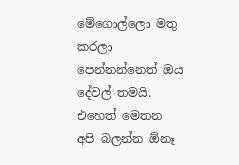මේගොල්ලො මතු කරලා පෙන්නන්නෙත් ඔය දේවල් තමයි. එහෙත් මෙතන අපි බලන්න ඕනෑ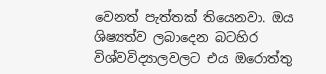වෙනත් පැත්තක් තියෙනවා. ඔය ශිෂ්‍යත්ව ලබාදෙන බටහිර විශ්වවිද්‍යාලවලට එය ඔරොත්තු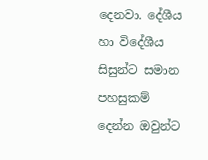දෙනවා. දේශීය හා විදේශීය සිසුන්ට සමාන පහසුකම් දෙන්න ඔවුන්ට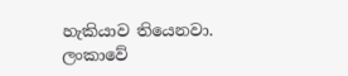හැකියාව තියෙනවා. ලංකාවේ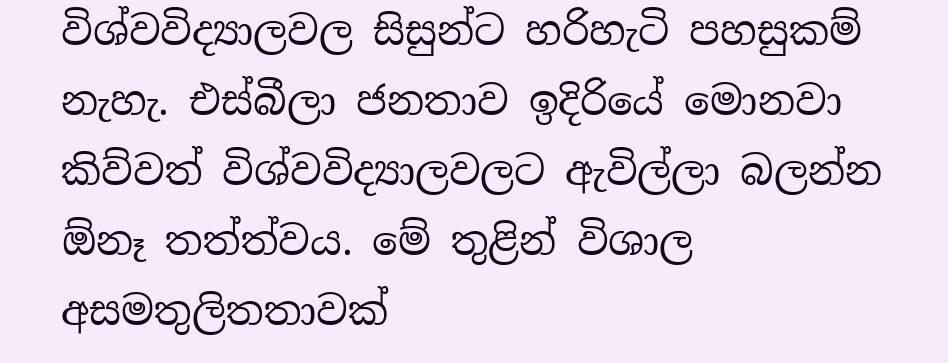විශ්වවිද්‍යාලවල සිසුන්ට හරිහැටි පහසුකම් නැහැ. එස්බීලා ජනතාව ඉදිරියේ මොනවා කිව්වත් විශ්වවිද්‍යාලවලට ඇවිල්ලා බලන්න ඕනෑ තත්ත්වය. මේ තුළින් විශාල අසමතුලිතතාවක්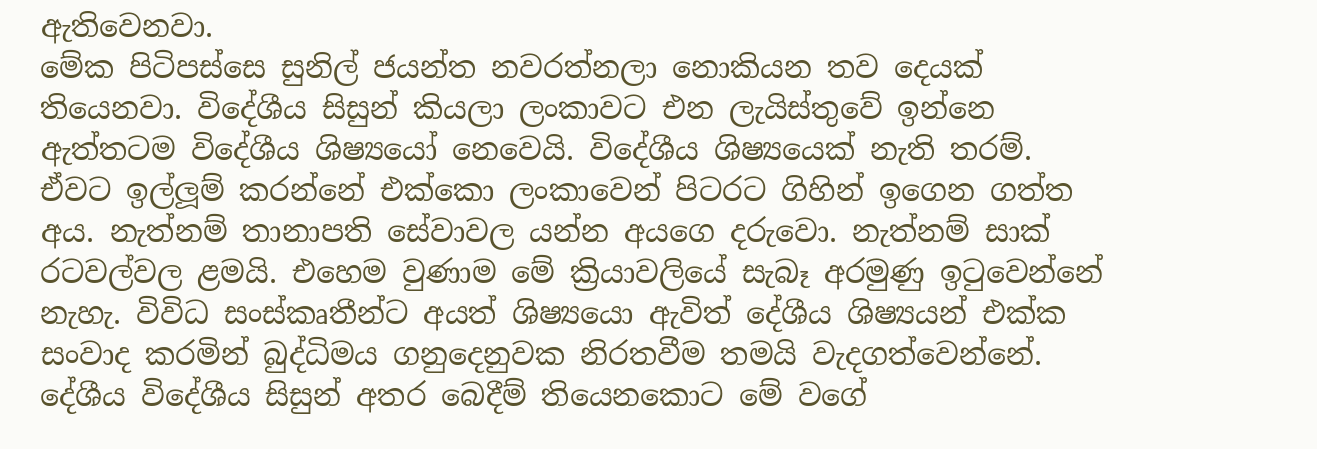ඇතිවෙනවා.
මේක පිටිපස්සෙ සුනිල් ජයන්ත නවරත්නලා නොකියන තව දෙයක් තියෙනවා. විදේශීය සිසුන් කියලා ලංකාවට එන ලැයිස්තුවේ ඉන්නෙ ඇත්තටම විදේශීය ශිෂ්‍යයෝ නෙවෙයි. විදේශීය ශිෂ්‍යයෙක් නැති තරම්. ඒවට ඉල්ලූම් කරන්නේ එක්කො ලංකාවෙන් පිටරට ගිහින් ඉගෙන ගත්ත අය. නැත්නම් තානාපති සේවාවල යන්න අයගෙ දරුවො. නැත්නම් සාක් රටවල්වල ළමයි. එහෙම වුණාම මේ ක්‍රියාවලියේ සැබෑ අරමුණු ඉටුවෙන්නේ නැහැ. විවිධ සංස්කෘතීන්ට අයත් ශිෂ්‍යයො ඇවිත් දේශීය ශිෂ්‍යයන් එක්ක සංවාද කරමින් බුද්ධිමය ගනුදෙනුවක නිරතවීම තමයි වැදගත්වෙන්නේ. දේශීය විදේශීය සිසුන් අතර බෙදීම් තියෙනකොට මේ වගේ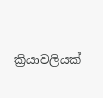ක්‍රියාවලියක්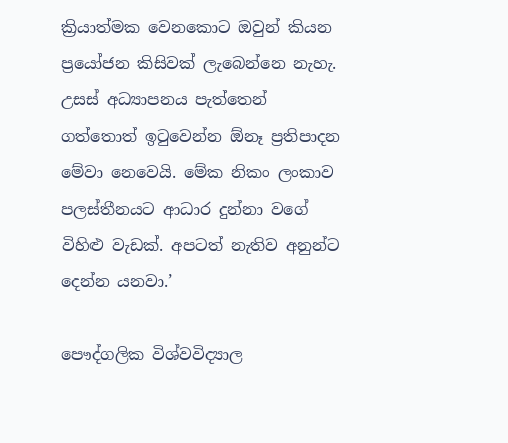ක්‍රියාත්මක වෙනකොට ඔවුන් කියන ප්‍රයෝජන කිසිවක් ලැබෙන්නෙ නැහැ. උසස් අධ්‍යාපනය පැත්තෙන් ගත්තොත් ඉටුවෙන්න ඕනෑ ප්‍රතිපාදන මේවා නෙවෙයි. මේක නිකං ලංකාව පලස්තීනයට ආධාර දුන්නා වගේ විහිළු වැඩක්. අපටත් නැතිව අනුන්ට දෙන්න යනවා.’

පෞද්ගලික විශ්වවිද්‍යාල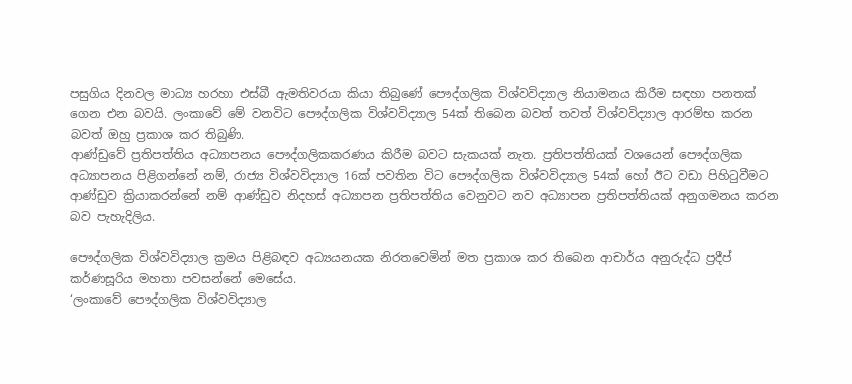පසුගිය දිනවල මාධ්‍ය හරහා එස්බී ඇමතිවරයා කියා තිබුණේ පෞද්ගලික විශ්වවිද්‍යාල නියාමනය කිරීම සඳහා පනතක් ගෙන එන බවයි. ලංකාවේ මේ වනවිට පෞද්ගලික විශ්වවිද්‍යාල 54ක් තිබෙන බවත් තවත් විශ්වවිද්‍යාල ආරම්භ කරන බවත් ඔහු ප්‍රකාශ කර තිබුණි.
ආණ්ඩුවේ ප්‍රතිපත්තිය අධ්‍යාපනය පෞද්ගලිකකරණය කිරීම බවට සැකයක් නැත. ප්‍රතිපත්තියක් වශයෙන් පෞද්ගලික අධ්‍යාපනය පිළිගන්නේ නම්, රාජ්‍ය විශ්වවිද්‍යාල 16ක් පවතින විට පෞද්ගලික විශ්වවිද්‍යාල 54ක් හෝ ඊට වඩා පිහිටුවීමට ආණ්ඩුව ක්‍රියාකරන්නේ නම් ආණ්ඩුව නිදහස් අධ්‍යාපන ප්‍රතිපත්තිය වෙනුවට නව අධ්‍යාපන ප්‍රතිපත්තියක් අනුගමනය කරන බව පැහැදිලිය.

පෞද්ගලික විශ්වවිද්‍යාල ක්‍රමය පිළිබඳව අධ්‍යයනයක නිරතවෙමින් මත ප්‍රකාශ කර තිබෙන ආචාර්ය අනුරුද්ධ ප්‍රදීප් කර්ණසූරිය මහතා පවසන්නේ මෙසේය.
‘ලංකාවේ පෞද්ගලික විශ්වවිද්‍යාල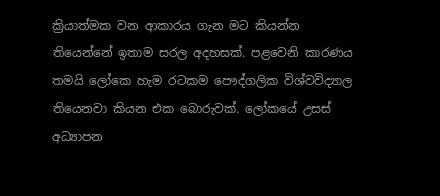ක්‍රියාත්මක වන ආකාරය ගැන මට කියන්න තියෙන්නේ ඉතාම සරල අදහසක්. පළවෙනි කාරණය තමයි ලෝකෙ හැම රටකම පෞද්ගලික විශ්වවිද්‍යාල තියෙනවා කියන එක බොරුවක්. ලෝකයේ උසස් අධ්‍යාපන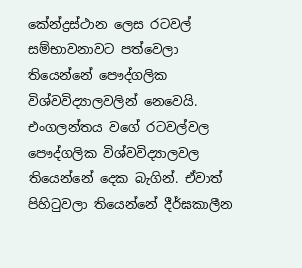කේන්ද්‍රස්ථාන ලෙස රටවල් සම්භාවනාවට පත්වෙලා තියෙන්නේ පෞද්ගලික විශ්වවිද්‍යාලවලින් නෙවෙයි. එංගලන්තය වගේ රටවල්වල පෞද්ගලික විශ්වවිද්‍යාලවල තියෙන්නේ දෙක බැගින්. ඒවාත් පිහිටුවලා තියෙන්නේ දීර්ඝකාලීන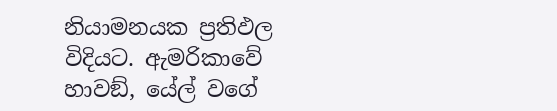නියාමනයක ප්‍රතිඵල විදියට. ඇමරිකාවේ හාවඞ්, යේල් වගේ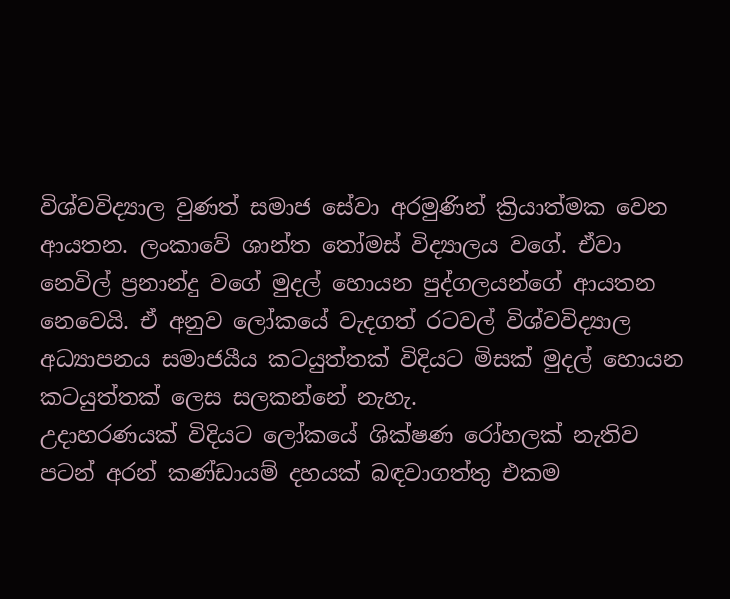විශ්වවිද්‍යාල වුණත් සමාජ සේවා අරමුණින් ක්‍රියාත්මක වෙන ආයතන. ලංකාවේ ශාන්ත තෝමස් විද්‍යාලය වගේ. ඒවා නෙවිල් ප්‍රනාන්දු වගේ මුදල් හොයන පුද්ගලයන්ගේ ආයතන නෙවෙයි. ඒ අනුව ලෝකයේ වැදගත් රටවල් විශ්වවිද්‍යාල අධ්‍යාපනය සමාජයීය කටයුත්තක් විදියට මිසක් මුදල් හොයන කටයුත්තක් ලෙස සලකන්නේ නැහැ.
උදාහරණයක් විදියට ලෝකයේ ශික්ෂණ රෝහලක් නැතිව පටන් අරන් කණ්ඩායම් දහයක් බඳවාගත්තු එකම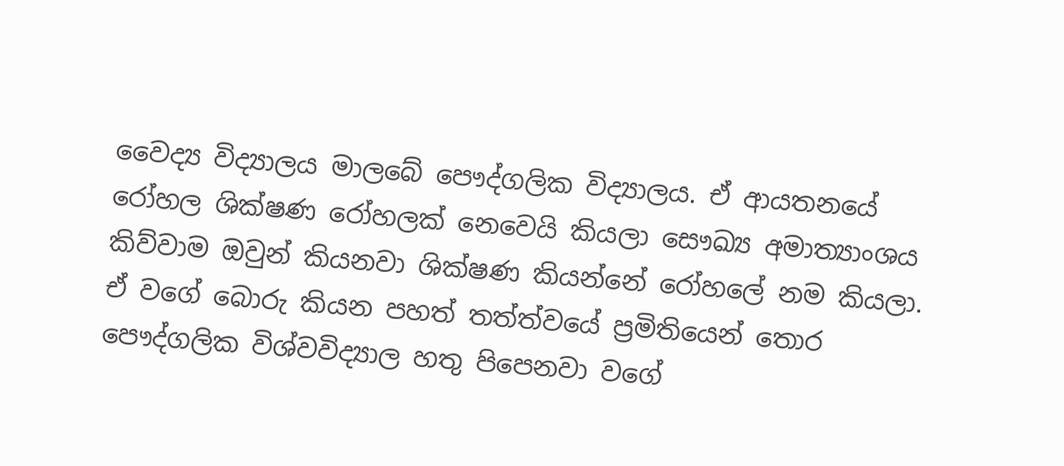වෛද්‍ය විද්‍යාලය මාලබේ පෞද්ගලික විද්‍යාලය. ඒ ආයතනයේ රෝහල ශික්ෂණ රෝහලක් නෙවෙයි කියලා සෞඛ්‍ය අමාත්‍යාංශය කිව්වාම ඔවුන් කියනවා ශික්ෂණ කියන්නේ රෝහලේ නම කියලා. ඒ වගේ බොරු කියන පහත් තත්ත්වයේ ප්‍රමිතියෙන් තොර පෞද්ගලික විශ්වවිද්‍යාල හතු පිපෙනවා වගේ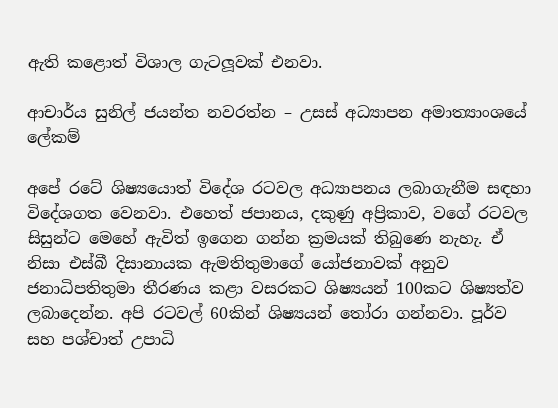ඇති කළොත් විශාල ගැටලූවක් එනවා.

ආචාර්ය සුනිල් ජයන්ත නවරත්න – උසස් අධ්‍යාපන අමාත්‍යාංශයේ ලේකම්

අපේ රටේ ශිෂ්‍යයොත් විදේශ රටවල අධ්‍යාපනය ලබාගැනීම සඳහා විදේශගත වෙනවා. එහෙත් ජපානය, දකුණු අප්‍රිකාව, වගේ රටවල සිසුන්ට මෙහේ ඇවිත් ඉගෙන ගන්න ක්‍රමයක් තිබුණෙ නැහැ. ඒ නිසා එස්බී දිසානායක ඇමතිතුමාගේ යෝජනාවක් අනුව ජනාධිපතිතුමා තීරණය කළා වසරකට ශිෂ්‍යයන් 100කට ශිෂ්‍යත්ව ලබාදෙන්න. අපි රටවල් 60කින් ශිෂ්‍යයන් තෝරා ගන්නවා. පූර්ව සහ පශ්චාත් උපාධි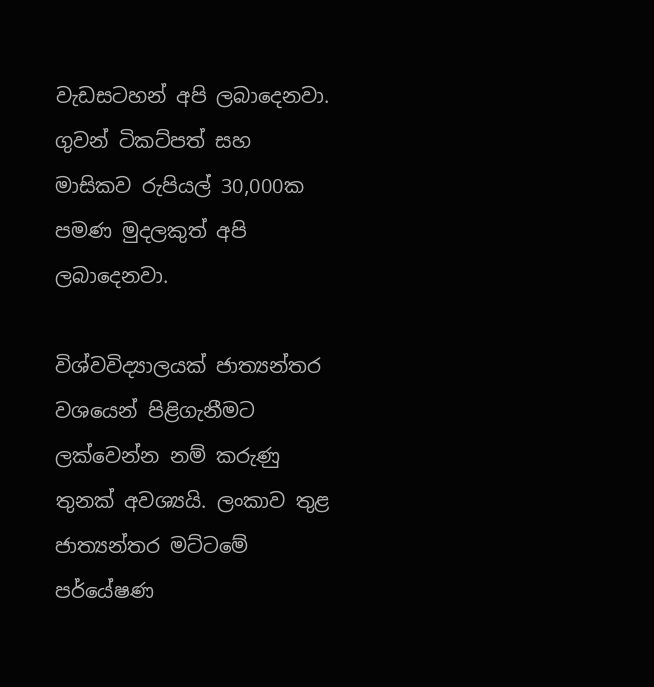වැඩසටහන් අපි ලබාදෙනවා. ගුවන් ටිකට්පත් සහ මාසිකව රුපියල් 30,000ක පමණ මුදලකුත් අපි ලබාදෙනවා.

විශ්වවිද්‍යාලයක් ජාත්‍යන්තර වශයෙන් පිළිගැනීමට ලක්වෙන්න නම් කරුණු තුනක් අවශ්‍යයි. ලංකාව තුළ ජාත්‍යන්තර මට්ටමේ පර්යේෂණ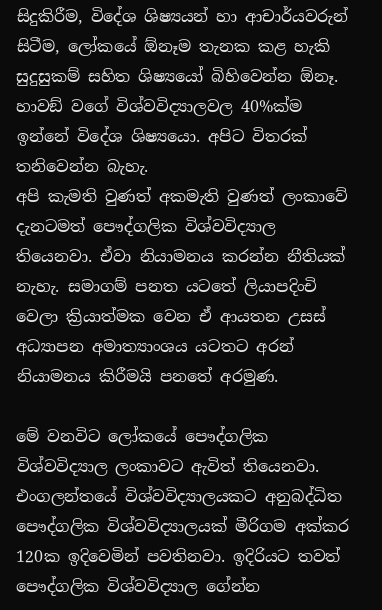සිදුකිරීම, විදේශ ශිෂ්‍යයන් හා ආචාර්යවරුන් සිටීම, ලෝකයේ ඕනෑම තැනක කළ හැකි සුදුසුකම් සහිත ශිෂ්‍යයෝ බිහිවෙන්න ඕනෑ. හාවඞ් වගේ විශ්වවිද්‍යාලවල 40%ක්ම ඉන්නේ විදේශ ශිෂ්‍යයො. අපිට විතරක් තනිවෙන්න බැහැ.
අපි කැමති වුණත් අකමැති වුණත් ලංකාවේ දැනටමත් පෞද්ගලික විශ්වවිද්‍යාල තියෙනවා. ඒවා නියාමනය කරන්න නීතියක් නැහැ. සමාගම් පනත යටතේ ලියාපදිංචි වෙලා ක්‍රියාත්මක වෙන ඒ ආයතන උසස් අධ්‍යාපන අමාත්‍යාංශය යටතට අරන් නියාමනය කිරීමයි පනතේ අරමුණ.

මේ වනවිට ලෝකයේ පෞද්ගලික විශ්වවිද්‍යාල ලංකාවට ඇවිත් තියෙනවා. එංගලන්තයේ විශ්වවිද්‍යාලයකට අනුබද්ධිත පෞද්ගලික විශ්වවිද්‍යාලයක් මීරිගම අක්කර 120ක ඉදිවෙමින් පවතිනවා. ඉදිරියට තවත් පෞද්ගලික විශ්වවිද්‍යාල ගේන්න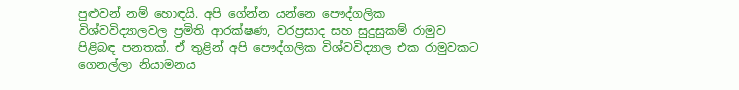පුළුවන් නම් හොඳයි. අපි ගේන්න යන්නෙ පෞද්ගලික විශ්වවිද්‍යාලවල ප්‍රමිති ආරක්ෂණ, වරප්‍රසාද සහ සුදුසුකම් රාමුව පිළිබඳ පනතක්. ඒ තුළින් අපි පෞද්ගලික විශ්වවිද්‍යාල එක රාමුවකට ගෙනල්ලා නියාමනය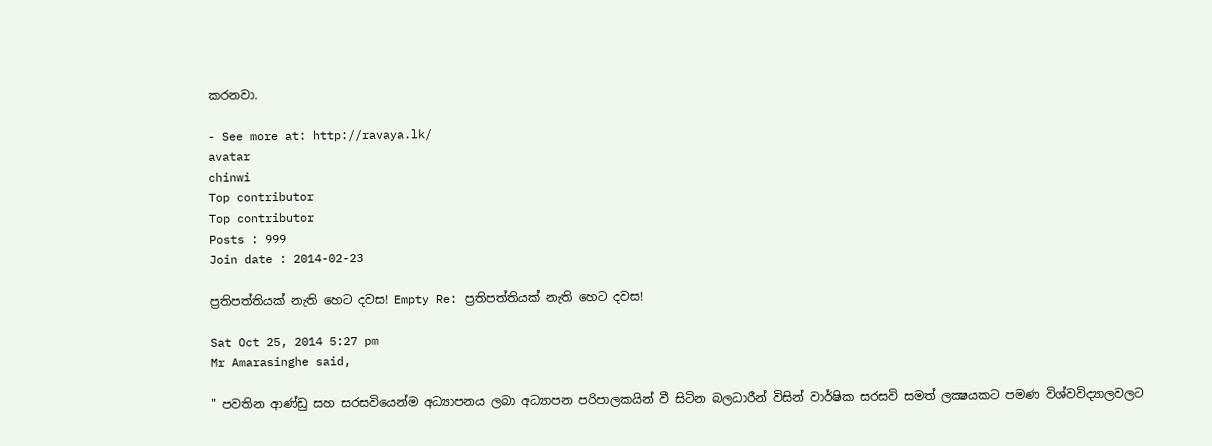කරනවා.

- See more at: http://ravaya.lk/
avatar
chinwi
Top contributor
Top contributor
Posts : 999
Join date : 2014-02-23

ප්‍රතිපත්තියක්‌ නැති හෙට දවස! Empty Re: ප්‍රතිපත්තියක්‌ නැති හෙට දවස!

Sat Oct 25, 2014 5:27 pm
Mr Amarasinghe said,

" පවතින ආණ්‌ඩු සහ සරසවියෙන්ම අධ්‍යාපනය ලබා අධ්‍යාපන පරිපාලකයින් වී සිටින බලධාරීන් විසින් වාර්ෂික සරසවි සමත් ලක්‍ෂයකට පමණ විශ්වවිද්‍යාලවලට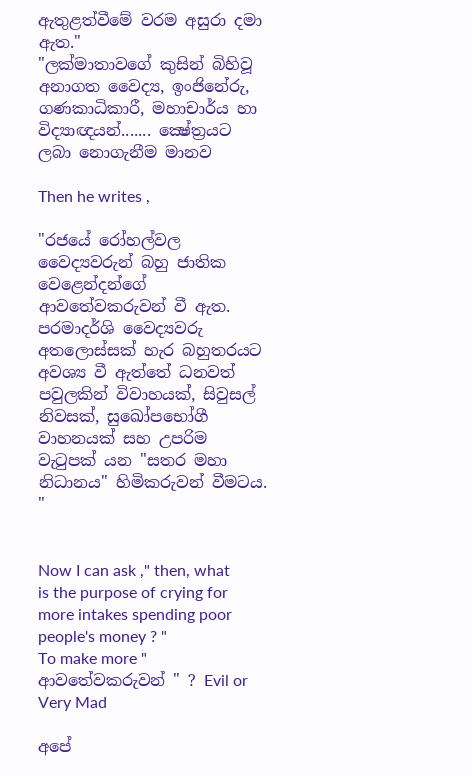ඇතුළත්වීමේ වරම අසුරා දමා ඇත."
"ලක්‌මාතාවගේ කුසින් බිහිවූ අනාගත වෛද්‍ය, ඉංජිනේරු, ගණකාධිකාරී, මහාචාර්ය හා විද්‍යාඥයන්....... ක්‍ෂේත්‍රයට ලබා නොගැනීම මානව

Then he writes ,

"රජයේ රෝහල්වල වෛද්‍යවරුන් බහු ජාතික වෙළෙන්දන්ගේ ආවතේවකරුවන් වී ඇත. පරමාදර්ශි වෛද්‍යවරු අතලොස්‌සක්‌ හැර බහුතරයට අවශ්‍ය වී ඇත්තේ ධනවත් පවුලකින් විවාහයක්‌, සිවුසල් නිවසක්‌, සුඛෝපභෝගී වාහනයක්‌ සහ උපරිම වැටුපක්‌ යන "සතර මහා නිධානය" හිමිකරුවන් වීමටය. "


Now I can ask ," then, what is the purpose of crying for more intakes spending poor people's money ? "
To make more " ආවතේවකරුවන් " ? Evil or Very Mad

අපේ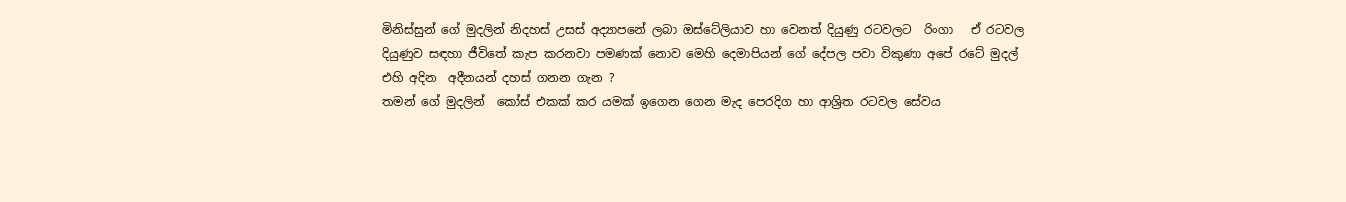මිනිස්සුන් ගේ මුදලින් නිදහස් උසස් අද්‍යාපනේ ලබා ඔස්ටේලියාව හා වෙනත් දියුණු රටවලට  රිංගා   ඒ රටවල දියුණුව සඳහා ජීවිතේ කැප කරනවා පමණක් නොව මෙහි දෙමාපියන් ගේ දේපල පවා විකුණා අපේ රටේ මුදල් එහි අදින  අදීනයන් දහස් ගනන ගැන ?
තමන් ගේ මුදලින්  කෝස් එකක් කර යමක් ඉගෙන ගෙන මැද පෙරදිග හා ආශ්‍රිත රටවල සේවය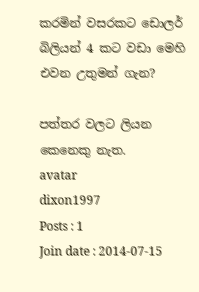කරමින් වසරකට ඩොලර් බිලියන් 4 කට වඩා මෙහි එවන උතුමන් ගැන?

පත්තර වලට ලියන කෙනෙකු නැත.
avatar
dixon1997
Posts : 1
Join date : 2014-07-15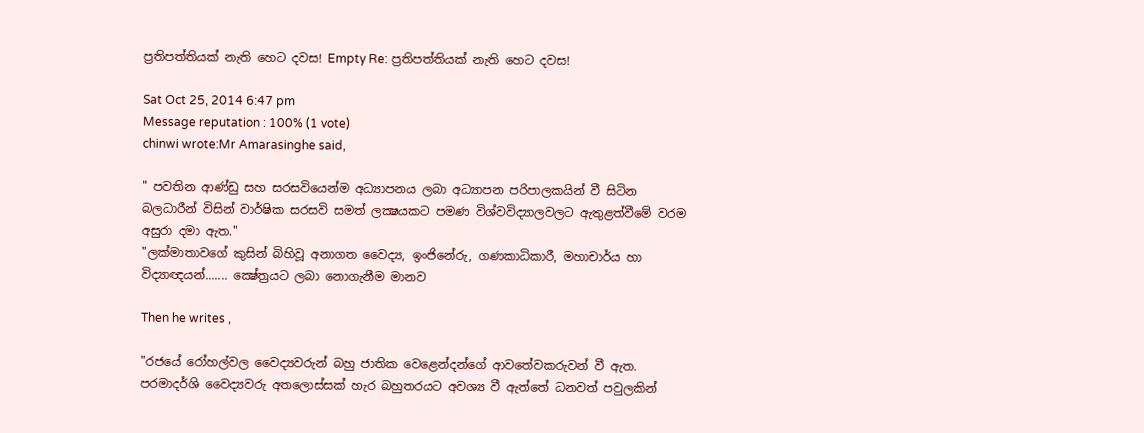ප්‍රතිපත්තියක්‌ නැති හෙට දවස! Empty Re: ප්‍රතිපත්තියක්‌ නැති හෙට දවස!

Sat Oct 25, 2014 6:47 pm
Message reputation : 100% (1 vote)
chinwi wrote:Mr Amarasinghe said,

" පවතින ආණ්‌ඩු සහ සරසවියෙන්ම අධ්‍යාපනය ලබා අධ්‍යාපන පරිපාලකයින් වී සිටින බලධාරීන් විසින් වාර්ෂික සරසවි සමත් ලක්‍ෂයකට පමණ විශ්වවිද්‍යාලවලට ඇතුළත්වීමේ වරම අසුරා දමා ඇත."
"ලක්‌මාතාවගේ කුසින් බිහිවූ අනාගත වෛද්‍ය, ඉංජිනේරු, ගණකාධිකාරී, මහාචාර්ය හා විද්‍යාඥයන්....... ක්‍ෂේත්‍රයට ලබා නොගැනීම මානව

Then he writes ,

"රජයේ රෝහල්වල වෛද්‍යවරුන් බහු ජාතික වෙළෙන්දන්ගේ ආවතේවකරුවන් වී ඇත. පරමාදර්ශි වෛද්‍යවරු අතලොස්‌සක්‌ හැර බහුතරයට අවශ්‍ය වී ඇත්තේ ධනවත් පවුලකින්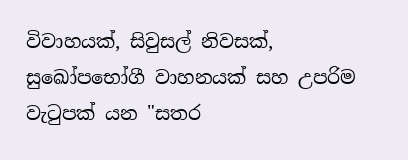විවාහයක්‌, සිවුසල් නිවසක්‌, සුඛෝපභෝගී වාහනයක්‌ සහ උපරිම වැටුපක්‌ යන "සතර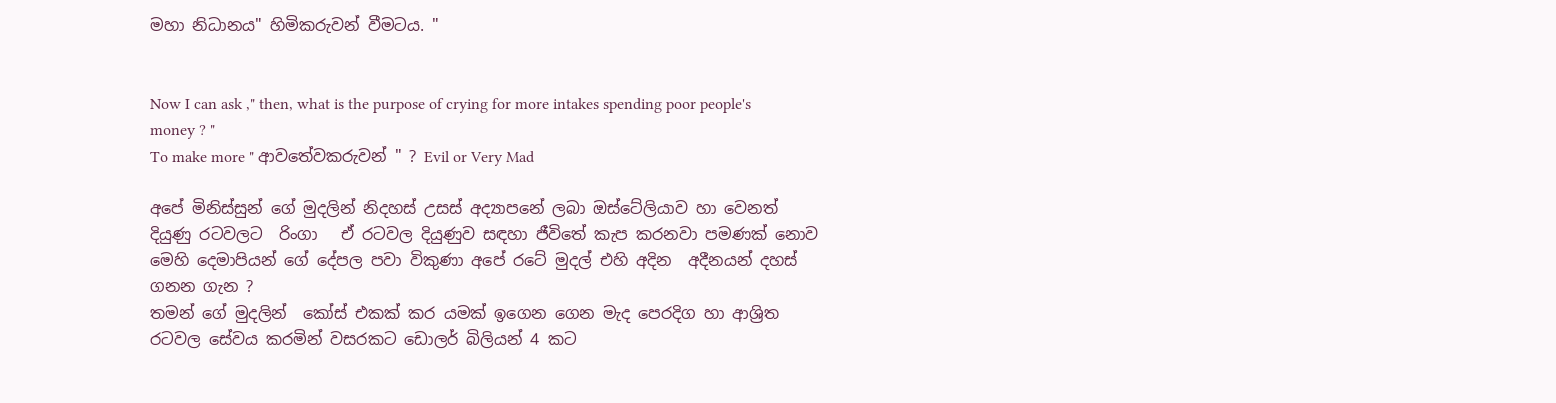මහා නිධානය" හිමිකරුවන් වීමටය. "


Now I can ask ," then, what is the purpose of crying for more intakes spending poor people's money ? "
To make more " ආවතේවකරුවන් " ? Evil or Very Mad

අපේ මිනිස්සුන් ගේ මුදලින් නිදහස් උසස් අද්‍යාපනේ ලබා ඔස්ටේලියාව හා වෙනත් දියුණු රටවලට  රිංගා   ඒ රටවල දියුණුව සඳහා ජීවිතේ කැප කරනවා පමණක් නොව මෙහි දෙමාපියන් ගේ දේපල පවා විකුණා අපේ රටේ මුදල් එහි අදින  අදීනයන් දහස් ගනන ගැන ?
තමන් ගේ මුදලින්  කෝස් එකක් කර යමක් ඉගෙන ගෙන මැද පෙරදිග හා ආශ්‍රිත රටවල සේවය කරමින් වසරකට ඩොලර් බිලියන් 4 කට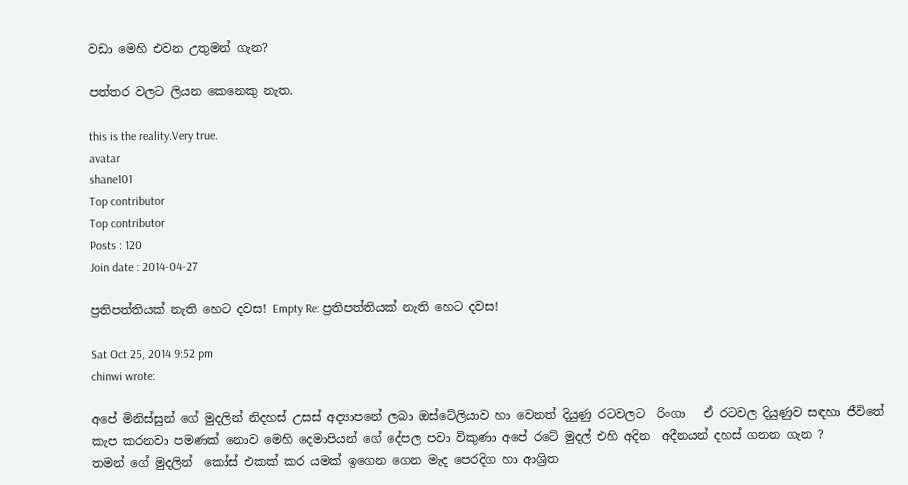වඩා මෙහි එවන උතුමන් ගැන?

පත්තර වලට ලියන කෙනෙකු නැත.

this is the reality.Very true.
avatar
shane101
Top contributor
Top contributor
Posts : 120
Join date : 2014-04-27

ප්‍රතිපත්තියක්‌ නැති හෙට දවස! Empty Re: ප්‍රතිපත්තියක්‌ නැති හෙට දවස!

Sat Oct 25, 2014 9:52 pm
chinwi wrote:

අපේ මිනිස්සුන් ගේ මුදලින් නිදහස් උසස් අද්‍යාපනේ ලබා ඔස්ටේලියාව හා වෙනත් දියුණු රටවලට  රිංගා   ඒ රටවල දියුණුව සඳහා ජීවිතේ කැප කරනවා පමණක් නොව මෙහි දෙමාපියන් ගේ දේපල පවා විකුණා අපේ රටේ මුදල් එහි අදින  අදීනයන් දහස් ගනන ගැන ?
තමන් ගේ මුදලින්  කෝස් එකක් කර යමක් ඉගෙන ගෙන මැද පෙරදිග හා ආශ්‍රිත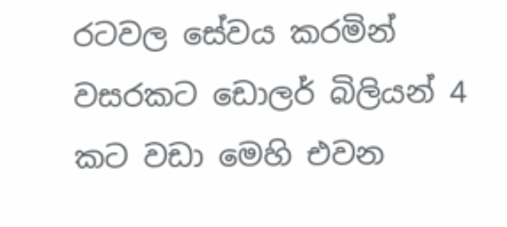රටවල සේවය කරමින් වසරකට ඩොලර් බිලියන් 4 කට වඩා මෙහි එවන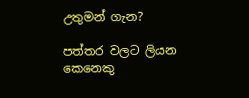උතුමන් ගැන?

පත්තර වලට ලියන කෙනෙකු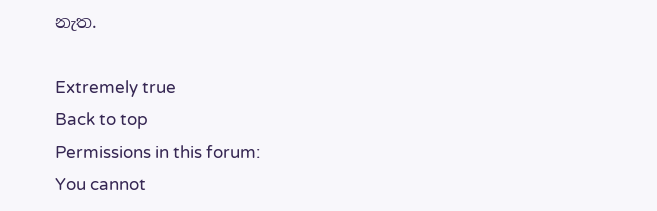නැත.

Extremely true
Back to top
Permissions in this forum:
You cannot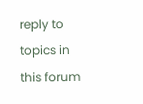reply to topics in this forum